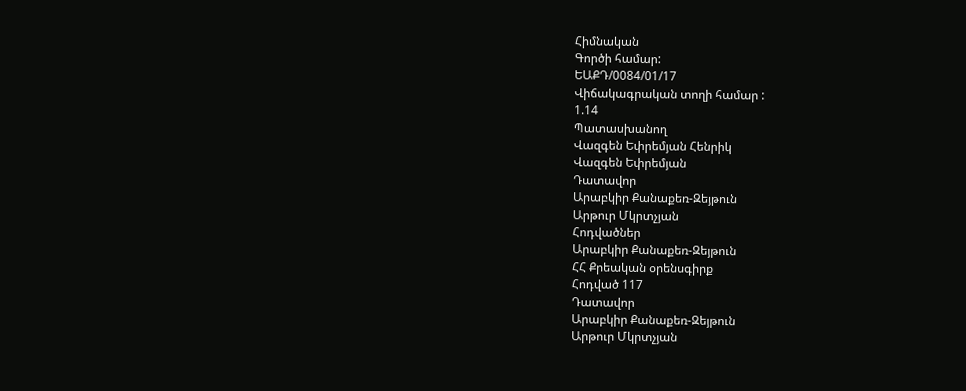Հիմնական
Գործի համար:
ԵԱՔԴ/0084/01/17
Վիճակագրական տողի համար :
1.14
Պատասխանող
Վազգեն Եփրեմյան Հենրիկ
Վազգեն Եփրեմյան
Դատավոր
Արաբկիր Քանաքեռ-Զեյթուն
Արթուր Մկրտչյան
Հոդվածներ
Արաբկիր Քանաքեռ-Զեյթուն
ՀՀ Քրեական օրենսգիրք
Հոդված 117
Դատավոր
Արաբկիր Քանաքեռ-Զեյթուն
Արթուր Մկրտչյան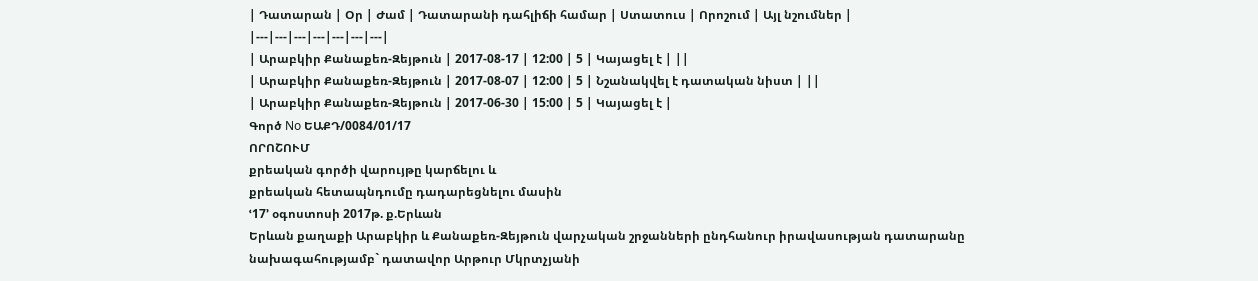| Դատարան | Օր | Ժամ | Դատարանի դահլիճի համար | Ստատուս | Որոշում | Այլ նշումներ |
|---|---|---|---|---|---|---|
| Արաբկիր Քանաքեռ-Զեյթուն | 2017-08-17 | 12:00 | 5 | Կայացել է | ||
| Արաբկիր Քանաքեռ-Զեյթուն | 2017-08-07 | 12:00 | 5 | Նշանակվել է դատական նիստ | ||
| Արաբկիր Քանաքեռ-Զեյթուն | 2017-06-30 | 15:00 | 5 | Կայացել է |
Գործ No ԵԱՔԴ/0084/01/17
ՈՐՈՇՈՒՄ
քրեական գործի վարույթը կարճելու և
քրեական հետապնդումը դադարեցնելու մասին
ՙ17՚ օգոստոսի 2017թ. ք.Երևան
Երևան քաղաքի Արաբկիր և Քանաքեռ-Զեյթուն վարչական շրջանների ընդհանուր իրավասության դատարանը
նախագահությամբ` դատավոր Արթուր Մկրտչյանի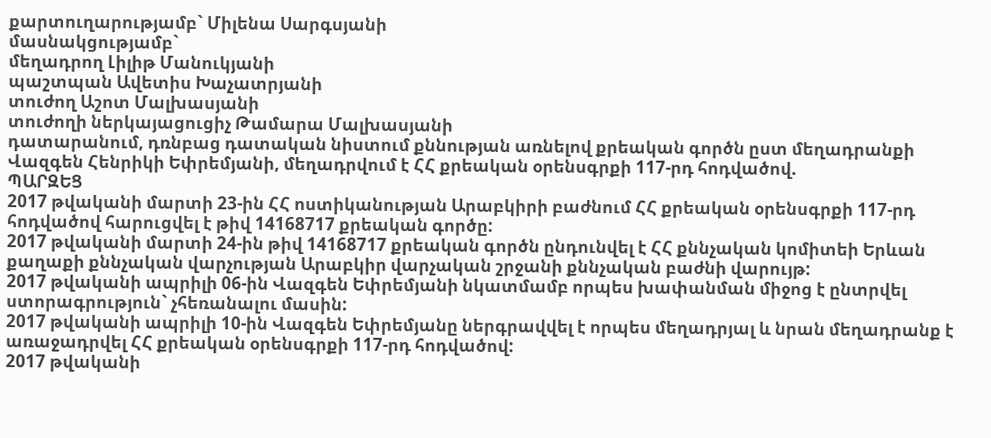քարտուղարությամբ` Միլենա Սարգսյանի
մասնակցությամբ`
մեղադրող Լիլիթ Մանուկյանի
պաշտպան Ավետիս Խաչատրյանի
տուժող Աշոտ Մալխասյանի
տուժողի ներկայացուցիչ Թամարա Մալխասյանի
դատարանում, դռնբաց դատական նիստում քննության առնելով քրեական գործն ըստ մեղադրանքի Վազգեն Հենրիկի Եփրեմյանի, մեղադրվում է ՀՀ քրեական օրենսգրքի 117-րդ հոդվածով.
ՊԱՐԶԵՑ
2017 թվականի մարտի 23-ին ՀՀ ոստիկանության Արաբկիրի բաժնում ՀՀ քրեական օրենսգրքի 117-րդ հոդվածով հարուցվել է թիվ 14168717 քրեական գործը:
2017 թվականի մարտի 24-ին թիվ 14168717 քրեական գործն ընդունվել է ՀՀ քննչական կոմիտեի Երևան քաղաքի քննչական վարչության Արաբկիր վարչական շրջանի քննչական բաժնի վարույթ:
2017 թվականի ապրիլի 06-ին Վազգեն Եփրեմյանի նկատմամբ որպես խափանման միջոց է ընտրվել ստորագրություն` չհեռանալու մասին:
2017 թվականի ապրիլի 10-ին Վազգեն Եփրեմյանը ներգրավվել է որպես մեղադրյալ և նրան մեղադրանք է առաջադրվել ՀՀ քրեական օրենսգրքի 117-րդ հոդվածով:
2017 թվականի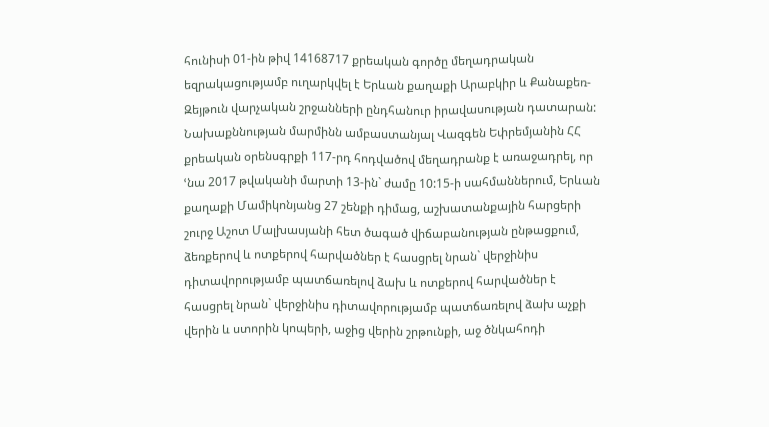հունիսի 01-ին թիվ 14168717 քրեական գործը մեղադրական եզրակացությամբ ուղարկվել է Երևան քաղաքի Արաբկիր և Քանաքեռ-Զեյթուն վարչական շրջանների ընդհանուր իրավասության դատարան:
Նախաքննության մարմինն ամբաստանյալ Վազգեն Եփրեմյանին ՀՀ քրեական օրենսգրքի 117-րդ հոդվածով մեղադրանք է առաջադրել, որ ՙնա 2017 թվականի մարտի 13-ին` ժամը 10:15-ի սահմաններում, Երևան քաղաքի Մամիկոնյանց 27 շենքի դիմաց, աշխատանքային հարցերի շուրջ Աշոտ Մալխասյանի հետ ծագած վիճաբանության ընթացքում, ձեռքերով և ոտքերով հարվածներ է հասցրել նրան` վերջինիս դիտավորությամբ պատճառելով ձախ և ոտքերով հարվածներ է հասցրել նրան` վերջինիս դիտավորությամբ պատճառելով ձախ աչքի վերին և ստորին կոպերի, աջից վերին շրթունքի, աջ ծնկահոդի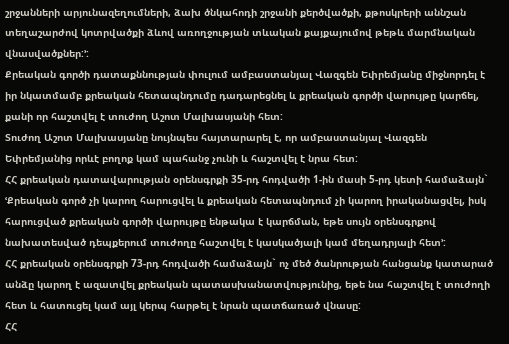շրջանների արյունազեղումների, ձախ ծնկահոդի շրջանի քերծվածքի, քթոսկրերի աննշան տեղաշարժով կոտրվածքի ձևով առողջության տևական քայքայումով թեթև մարմնական վնասվածքներ:՚:
Քրեական գործի դատաքննության փուլում ամբաստանյալ Վազգեն Եփրեմյանը միջնորդել է իր նկատմամբ քրեական հետապնդումը դադարեցնել և քրեական գործի վարույթը կարճել, քանի որ հաշտվել է տուժող Աշոտ Մալխասյանի հետ:
Տուժող Աշոտ Մալխասյանը նույնպես հայտարարել է, որ ամբաստանյալ Վազգեն Եփրեմյանից որևէ բողոք կամ պահանջ չունի և հաշտվել է նրա հետ:
ՀՀ քրեական դատավարության օրենսգրքի 35-րդ հոդվածի 1-ին մասի 5-րդ կետի համաձայն`
ՙՔրեական գործ չի կարող հարուցվել և քրեական հետապնդում չի կարող իրականացվել, իսկ հարուցված քրեական գործի վարույթը ենթակա է կարճման, եթե սույն օրենսգրքով նախատեսված դեպքերում տուժողը հաշտվել է կասկածյալի կամ մեղադրյալի հետ՚:
ՀՀ քրեական օրենսգրքի 73-րդ հոդվածի համաձայն` ոչ մեծ ծանրության հանցանք կատարած անձը կարող է ազատվել քրեական պատասխանատվությունից, եթե նա հաշտվել է տուժողի հետ և հատուցել կամ այլ կերպ հարթել է նրան պատճառած վնասը:
ՀՀ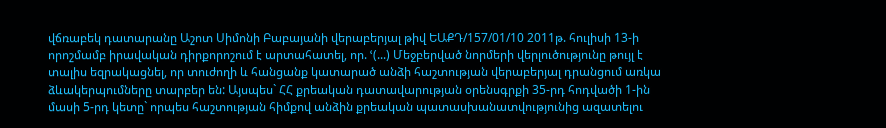վճռաբեկ դատարանը Աշոտ Սիմոնի Բաբայանի վերաբերյալ թիվ ԵԱՔԴ/157/01/10 2011թ. հուլիսի 13-ի որոշմամբ իրավական դիրքորոշում է արտահատել, որ. ՙ(...) Մեջբերված նորմերի վերլուծությունը թույլ է տալիս եզրակացնել, որ տուժողի և հանցանք կատարած անձի հաշտության վերաբերյալ դրանցում առկա ձևակերպումները տարբեր են: Այսպես` ՀՀ քրեական դատավարության օրենսգրքի 35-րդ հոդվածի 1-ին մասի 5-րդ կետը` որպես հաշտության հիմքով անձին քրեական պատասխանատվությունից ազատելու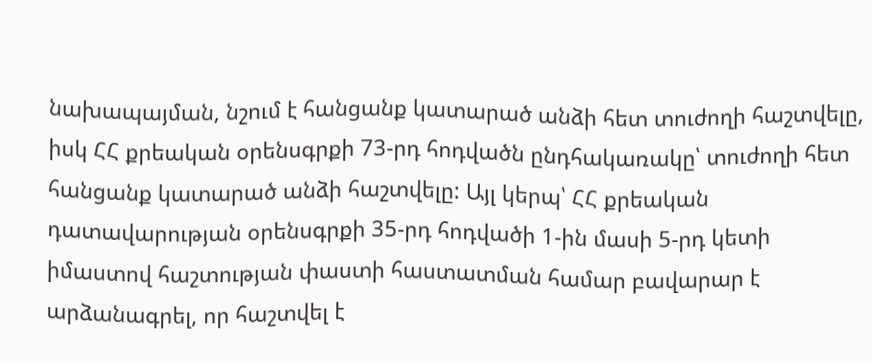նախապայման, նշում է հանցանք կատարած անձի հետ տուժողի հաշտվելը, իսկ ՀՀ քրեական օրենսգրքի 73-րդ հոդվածն ընդհակառակը՝ տուժողի հետ հանցանք կատարած անձի հաշտվելը: Այլ կերպ՝ ՀՀ քրեական դատավարության օրենսգրքի 35-րդ հոդվածի 1-ին մասի 5-րդ կետի իմաստով հաշտության փաստի հաստատման համար բավարար է արձանագրել, որ հաշտվել է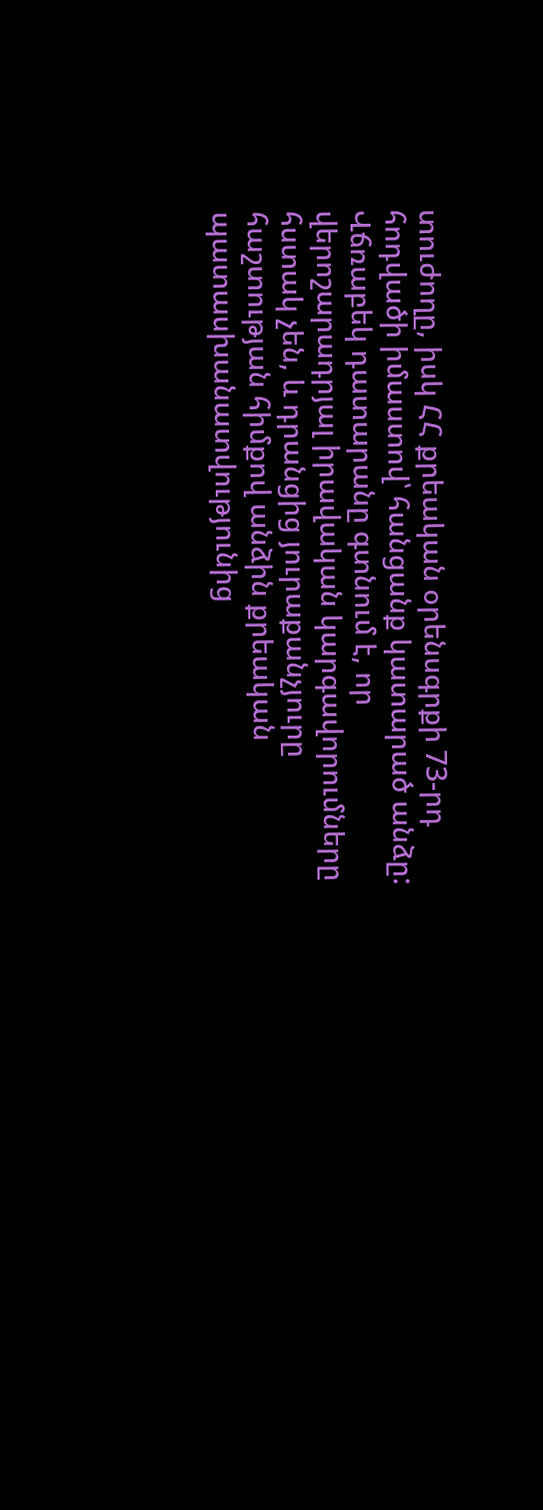տուժողը, իսկ ՀՀ քրեական օրենսգրքի 73-րդ հոդվածի իմաստով՝ հանցանք կատարած անձը:
Վճռաբեկ դատարանը գտնում է, որ վերոշարադրյալ իրավական կարգավորումները հստակ չեն, և դրանցից յուրաքանչյուրը հաշտության հիմքով անձին քրեական պատասխանատվությունից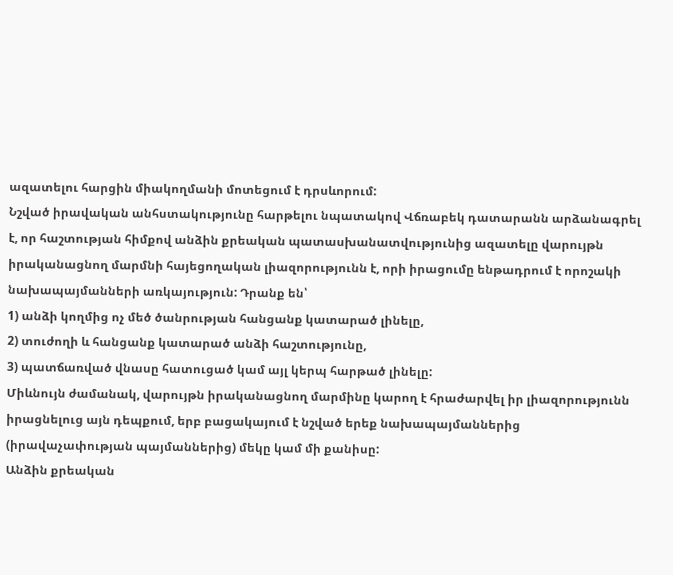ազատելու հարցին միակողմանի մոտեցում է դրսևորում:
Նշված իրավական անհստակությունը հարթելու նպատակով Վճռաբեկ դատարանն արձանագրել է, որ հաշտության հիմքով անձին քրեական պատասխանատվությունից ազատելը վարույթն իրականացնող մարմնի հայեցողական լիազորությունն է, որի իրացումը ենթադրում է որոշակի նախապայմանների առկայություն: Դրանք են՝
1) անձի կողմից ոչ մեծ ծանրության հանցանք կատարած լինելը,
2) տուժողի և հանցանք կատարած անձի հաշտությունը,
3) պատճառված վնասը հատուցած կամ այլ կերպ հարթած լինելը:
Միևնույն ժամանակ, վարույթն իրականացնող մարմինը կարող է հրաժարվել իր լիազորությունն իրացնելուց այն դեպքում, երբ բացակայում է նշված երեք նախապայմաններից (իրավաչափության պայմաններից) մեկը կամ մի քանիսը:
Անձին քրեական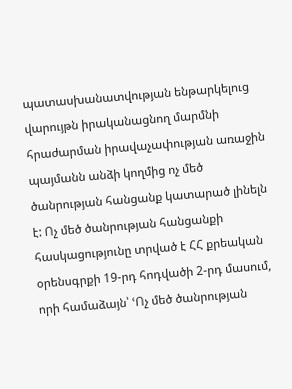պատասխանատվության ենթարկելուց վարույթն իրականացնող մարմնի հրաժարման իրավաչափության առաջին պայմանն անձի կողմից ոչ մեծ ծանրության հանցանք կատարած լինելն է: Ոչ մեծ ծանրության հանցանքի հասկացությունը տրված է ՀՀ քրեական օրենսգրքի 19-րդ հոդվածի 2-րդ մասում, որի համաձայն՝ ՙՈչ մեծ ծանրության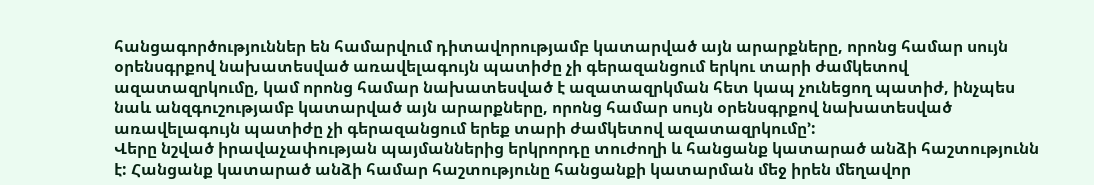հանցագործություններ են համարվում դիտավորությամբ կատարված այն արարքները, որոնց համար սույն օրենսգրքով նախատեսված առավելագույն պատիժը չի գերազանցում երկու տարի ժամկետով ազատազրկումը, կամ որոնց համար նախատեսված է ազատազրկման հետ կապ չունեցող պատիժ, ինչպես նաև անզգուշությամբ կատարված այն արարքները, որոնց համար սույն օրենսգրքով նախատեսված առավելագույն պատիժը չի գերազանցում երեք տարի ժամկետով ազատազրկումը՚:
Վերը նշված իրավաչափության պայմաններից երկրորդը տուժողի և հանցանք կատարած անձի հաշտությունն է: Հանցանք կատարած անձի համար հաշտությունը հանցանքի կատարման մեջ իրեն մեղավոր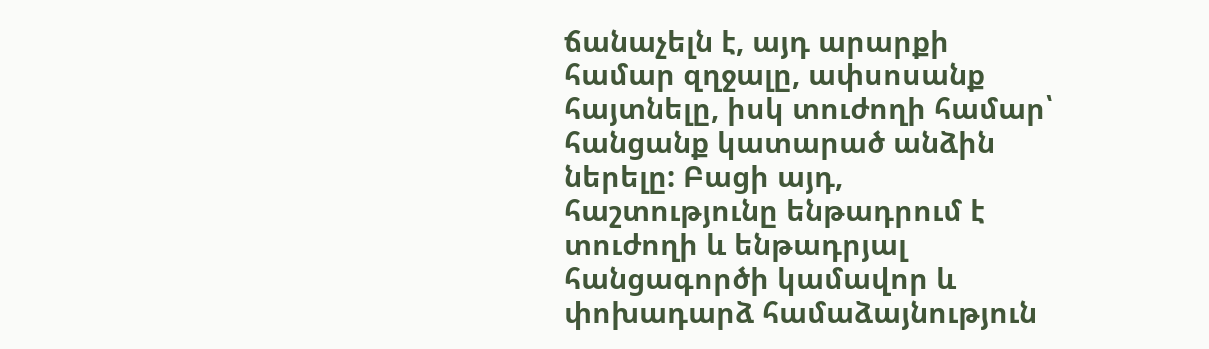ճանաչելն է, այդ արարքի համար զղջալը, ափսոսանք հայտնելը, իսկ տուժողի համար՝ հանցանք կատարած անձին ներելը: Բացի այդ, հաշտությունը ենթադրում է տուժողի և ենթադրյալ հանցագործի կամավոր և փոխադարձ համաձայնություն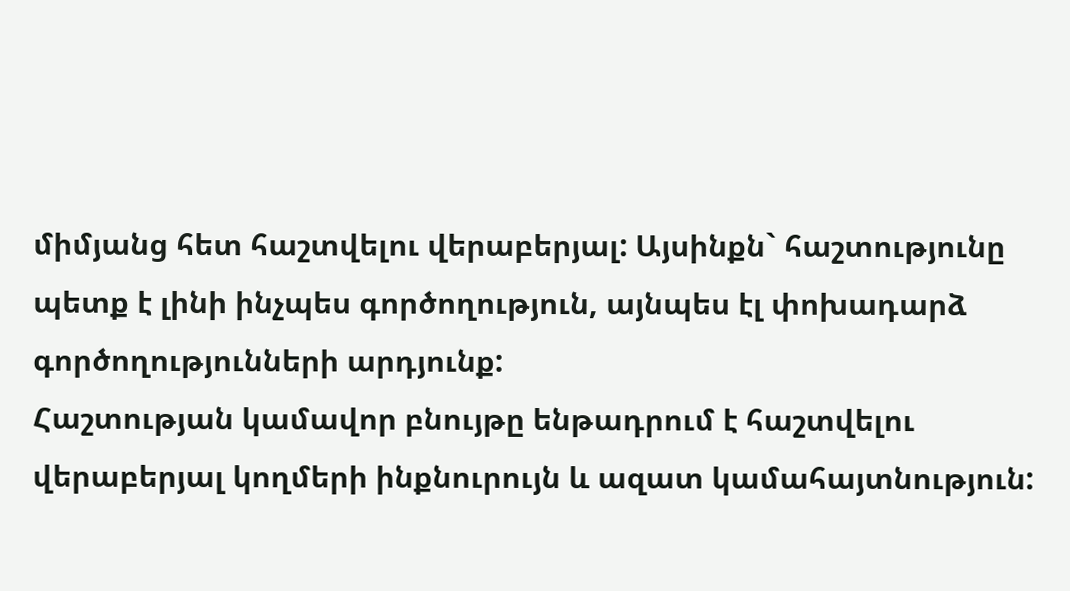միմյանց հետ հաշտվելու վերաբերյալ: Այսինքն` հաշտությունը պետք է լինի ինչպես գործողություն, այնպես էլ փոխադարձ գործողությունների արդյունք:
Հաշտության կամավոր բնույթը ենթադրում է հաշտվելու վերաբերյալ կողմերի ինքնուրույն և ազատ կամահայտնություն: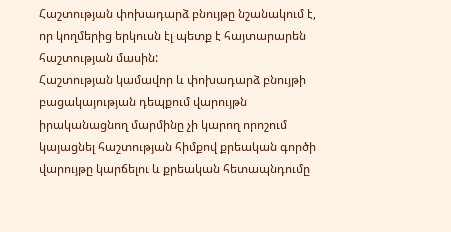Հաշտության փոխադարձ բնույթը նշանակում է, որ կողմերից երկուսն էլ պետք է հայտարարեն հաշտության մասին:
Հաշտության կամավոր և փոխադարձ բնույթի բացակայության դեպքում վարույթն իրականացնող մարմինը չի կարող որոշում կայացնել հաշտության հիմքով քրեական գործի վարույթը կարճելու և քրեական հետապնդումը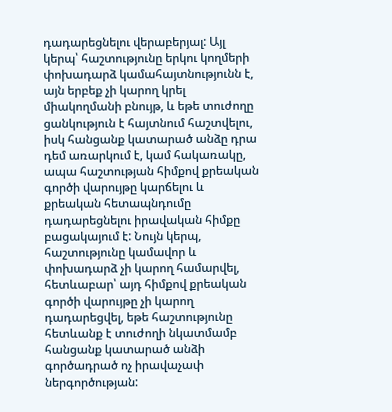դադարեցնելու վերաբերյալ: Այլ կերպ՝ հաշտությունը երկու կողմերի փոխադարձ կամահայտնությունն է, այն երբեք չի կարող կրել միակողմանի բնույթ, և եթե տուժողը ցանկություն է հայտնում հաշտվելու, իսկ հանցանք կատարած անձը դրա դեմ առարկում է, կամ հակառակը, ապա հաշտության հիմքով քրեական գործի վարույթը կարճելու և քրեական հետապնդումը դադարեցնելու իրավական հիմքը բացակայում է: Նույն կերպ, հաշտությունը կամավոր և փոխադարձ չի կարող համարվել, հետևաբար՝ այդ հիմքով քրեական գործի վարույթը չի կարող դադարեցվել, եթե հաշտությունը հետևանք է տուժողի նկատմամբ հանցանք կատարած անձի գործադրած ոչ իրավաչափ ներգործության: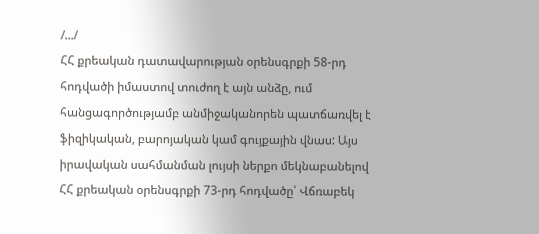/.../
ՀՀ քրեական դատավարության օրենսգրքի 58-րդ հոդվածի իմաստով տուժող է այն անձը, ում հանցագործությամբ անմիջականորեն պատճառվել է ֆիզիկական, բարոյական կամ գույքային վնաս: Այս իրավական սահմանման լույսի ներքո մեկնաբանելով ՀՀ քրեական օրենսգրքի 73-րդ հոդվածը՝ Վճռաբեկ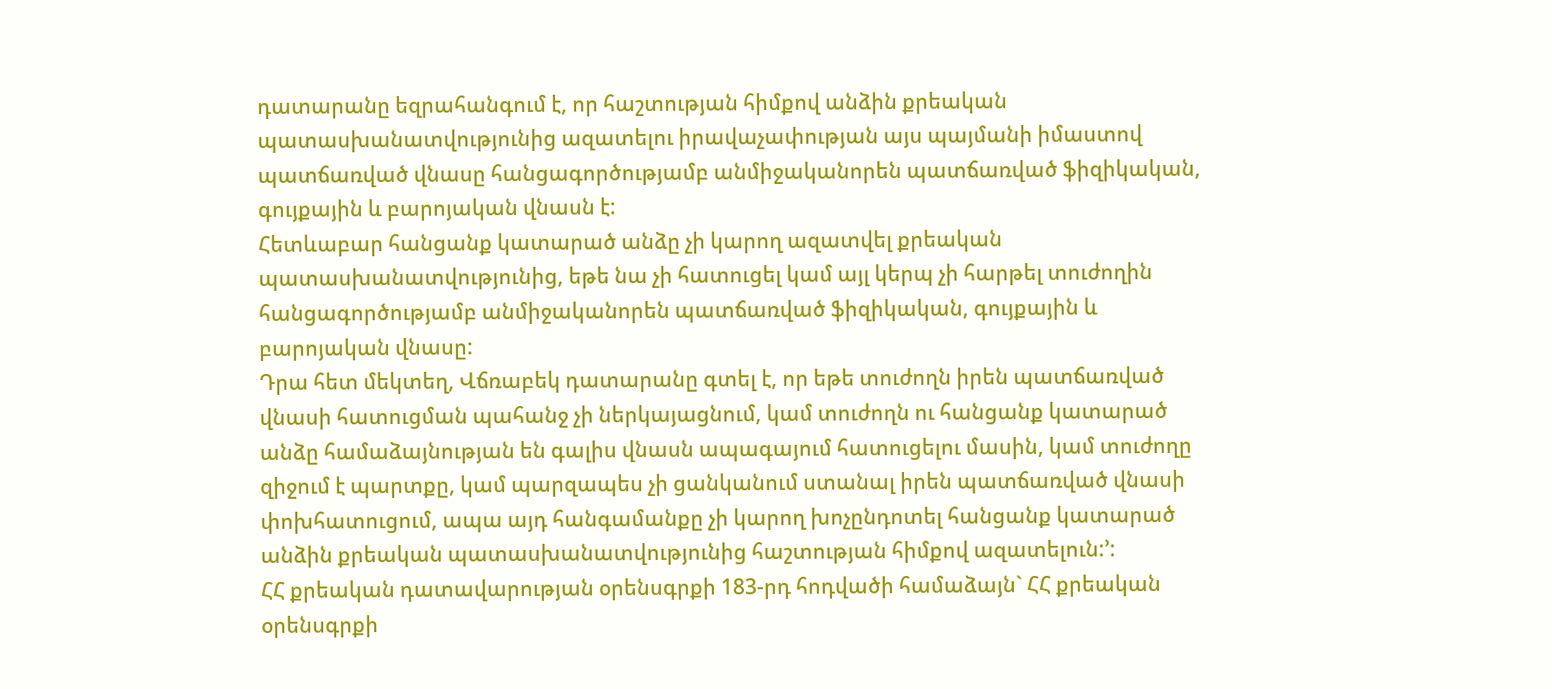դատարանը եզրահանգում է, որ հաշտության հիմքով անձին քրեական պատասխանատվությունից ազատելու իրավաչափության այս պայմանի իմաստով պատճառված վնասը հանցագործությամբ անմիջականորեն պատճառված ֆիզիկական, գույքային և բարոյական վնասն է:
Հետևաբար հանցանք կատարած անձը չի կարող ազատվել քրեական պատասխանատվությունից, եթե նա չի հատուցել կամ այլ կերպ չի հարթել տուժողին հանցագործությամբ անմիջականորեն պատճառված ֆիզիկական, գույքային և բարոյական վնասը:
Դրա հետ մեկտեղ, Վճռաբեկ դատարանը գտել է, որ եթե տուժողն իրեն պատճառված վնասի հատուցման պահանջ չի ներկայացնում, կամ տուժողն ու հանցանք կատարած անձը համաձայնության են գալիս վնասն ապագայում հատուցելու մասին, կամ տուժողը զիջում է պարտքը, կամ պարզապես չի ցանկանում ստանալ իրեն պատճառված վնասի փոխհատուցում, ապա այդ հանգամանքը չի կարող խոչընդոտել հանցանք կատարած անձին քրեական պատասխանատվությունից հաշտության հիմքով ազատելուն:՚:
ՀՀ քրեական դատավարության օրենսգրքի 183-րդ հոդվածի համաձայն` ՀՀ քրեական օրենսգրքի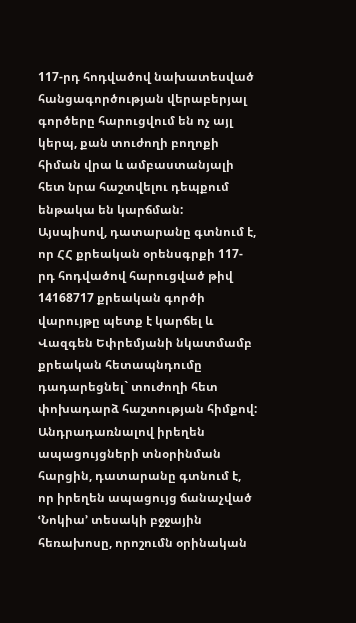117-րդ հոդվածով նախատեսված հանցագործության վերաբերյալ գործերը հարուցվում են ոչ այլ կերպ, քան տուժողի բողոքի հիման վրա և ամբաստանյալի հետ նրա հաշտվելու դեպքում ենթակա են կարճման:
Այսպիսով, դատարանը գտնում է, որ ՀՀ քրեական օրենսգրքի 117-րդ հոդվածով հարուցված թիվ 14168717 քրեական գործի վարույթը պետք է կարճել և Վազգեն Եփրեմյանի նկատմամբ քրեական հետապնդումը դադարեցնել` տուժողի հետ փոխադարձ հաշտության հիմքով:
Անդրադառնալով իրեղեն ապացույցների տնօրինման հարցին, դատարանը գտնում է, որ իրեղեն ապացույց ճանաչված ՙՆոկիա՚ տեսակի բջջային հեռախոսը, որոշումն օրինական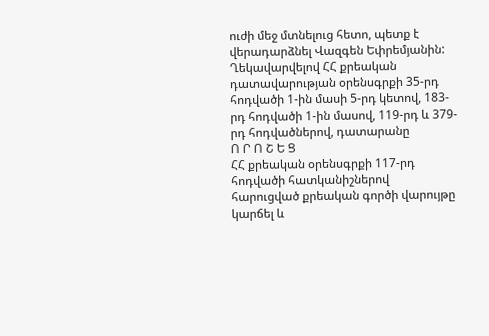ուժի մեջ մտնելուց հետո, պետք է վերադարձնել Վազգեն Եփրեմյանին:
Ղեկավարվելով ՀՀ քրեական դատավարության օրենսգրքի 35-րդ հոդվածի 1-ին մասի 5-րդ կետով, 183-րդ հոդվածի 1-ին մասով, 119-րդ և 379-րդ հոդվածներով, դատարանը
Ո Ր Ո Շ Ե Ց
ՀՀ քրեական օրենսգրքի 117-րդ հոդվածի հատկանիշներով հարուցված քրեական գործի վարույթը կարճել և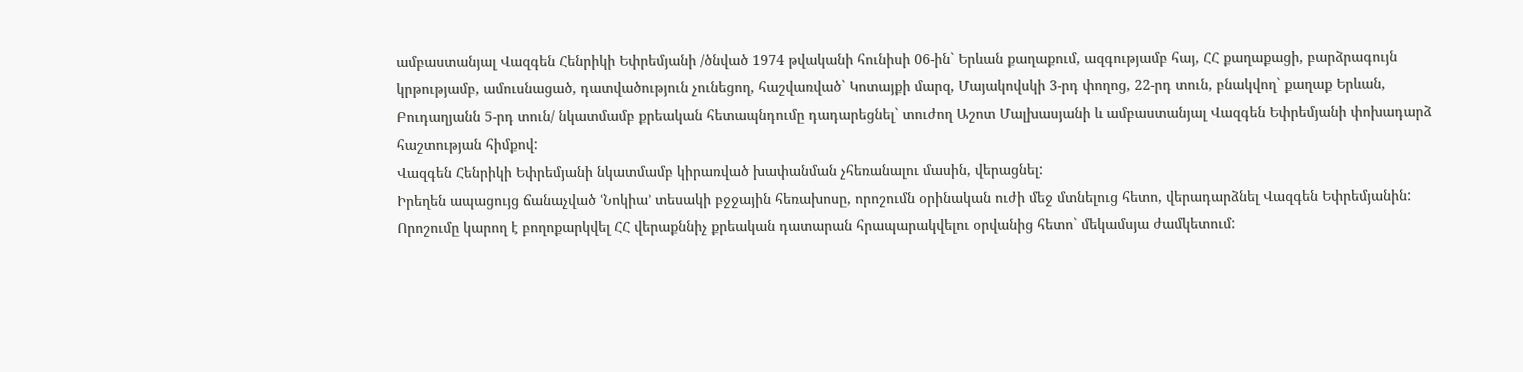ամբաստանյալ Վազգեն Հենրիկի Եփրեմյանի /ծնված 1974 թվականի հունիսի 06-ին` Երևան քաղաքում, ազգությամբ հայ, ՀՀ քաղաքացի, բարձրագույն կրթությամբ, ամուսնացած, դատվածություն չունեցող, հաշվառված` Կոտայքի մարզ, Մայակովսկի 3-րդ փողոց, 22-րդ տուն, բնակվող` քաղաք Երևան, Բուդաղյանն 5-րդ տուն/ նկատմամբ քրեական հետապնդումը դադարեցնել` տուժող Աշոտ Մալխասյանի և ամբաստանյալ Վազգեն Եփրեմյանի փոխադարձ հաշտության հիմքով:
Վազգեն Հենրիկի Եփրեմյանի նկատմամբ կիրառված խափանման չհեռանալու մասին, վերացնել:
Իրեղեն ապացույց ճանաչված ՙՆոկիա՚ տեսակի բջջային հեռախոսը, որոշումն օրինական ուժի մեջ մտնելուց հետո, վերադարձնել Վազգեն Եփրեմյանին:
Որոշումը կարող է բողոքարկվել ՀՀ վերաքննիչ քրեական դատարան հրապարակվելու օրվանից հետո` մեկամսյա ժամկետում: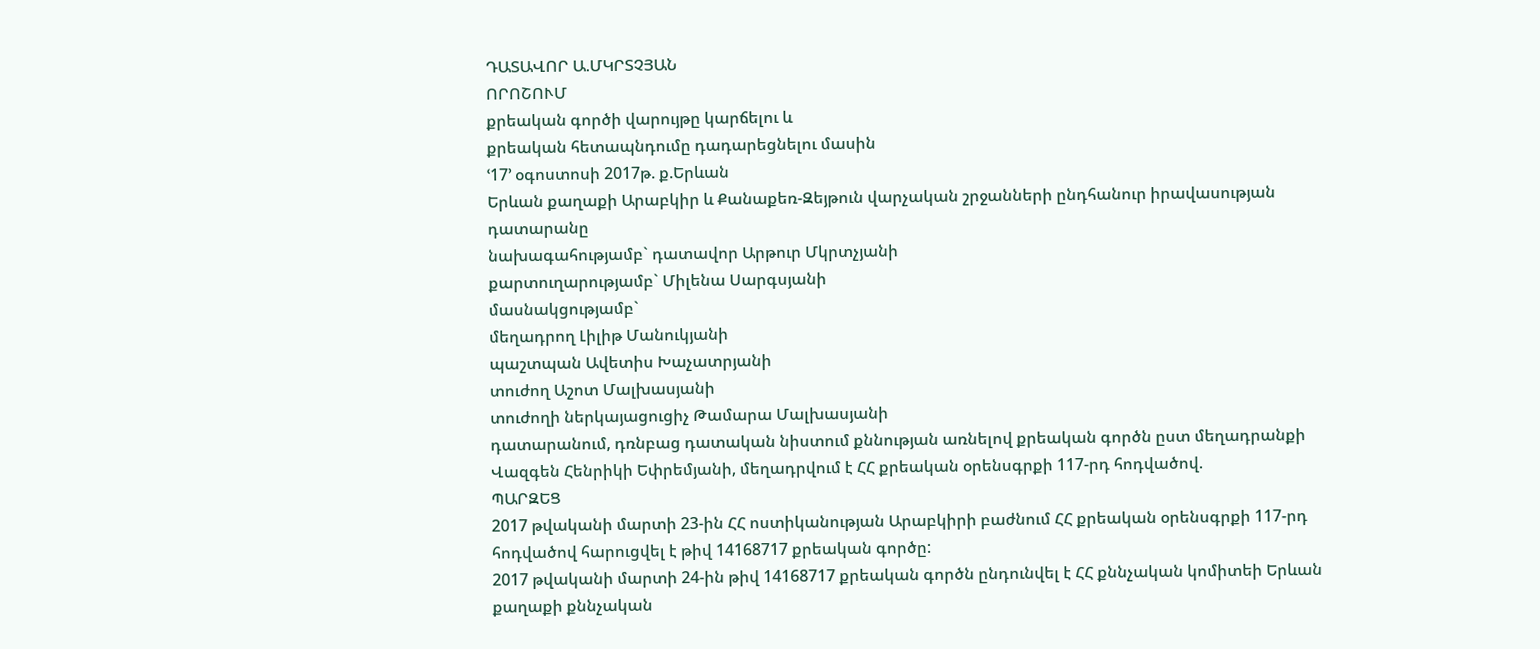ԴԱՏԱՎՈՐ Ա.ՄԿՐՏՉՅԱՆ
ՈՐՈՇՈՒՄ
քրեական գործի վարույթը կարճելու և
քրեական հետապնդումը դադարեցնելու մասին
ՙ17՚ օգոստոսի 2017թ. ք.Երևան
Երևան քաղաքի Արաբկիր և Քանաքեռ-Զեյթուն վարչական շրջանների ընդհանուր իրավասության դատարանը
նախագահությամբ` դատավոր Արթուր Մկրտչյանի
քարտուղարությամբ` Միլենա Սարգսյանի
մասնակցությամբ`
մեղադրող Լիլիթ Մանուկյանի
պաշտպան Ավետիս Խաչատրյանի
տուժող Աշոտ Մալխասյանի
տուժողի ներկայացուցիչ Թամարա Մալխասյանի
դատարանում, դռնբաց դատական նիստում քննության առնելով քրեական գործն ըստ մեղադրանքի Վազգեն Հենրիկի Եփրեմյանի, մեղադրվում է ՀՀ քրեական օրենսգրքի 117-րդ հոդվածով.
ՊԱՐԶԵՑ
2017 թվականի մարտի 23-ին ՀՀ ոստիկանության Արաբկիրի բաժնում ՀՀ քրեական օրենսգրքի 117-րդ հոդվածով հարուցվել է թիվ 14168717 քրեական գործը:
2017 թվականի մարտի 24-ին թիվ 14168717 քրեական գործն ընդունվել է ՀՀ քննչական կոմիտեի Երևան քաղաքի քննչական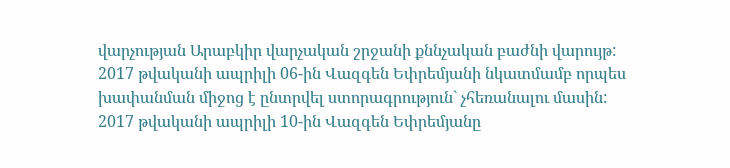վարչության Արաբկիր վարչական շրջանի քննչական բաժնի վարույթ:
2017 թվականի ապրիլի 06-ին Վազգեն Եփրեմյանի նկատմամբ որպես խափանման միջոց է ընտրվել ստորագրություն` չհեռանալու մասին:
2017 թվականի ապրիլի 10-ին Վազգեն Եփրեմյանը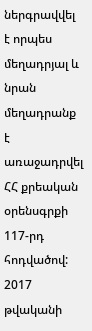ներգրավվել է որպես մեղադրյալ և նրան մեղադրանք է առաջադրվել ՀՀ քրեական օրենսգրքի 117-րդ հոդվածով:
2017 թվականի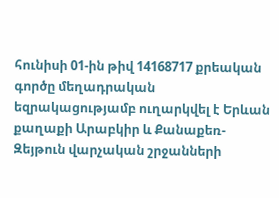հունիսի 01-ին թիվ 14168717 քրեական գործը մեղադրական եզրակացությամբ ուղարկվել է Երևան քաղաքի Արաբկիր և Քանաքեռ-Զեյթուն վարչական շրջանների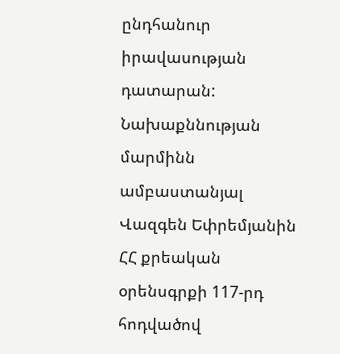ընդհանուր իրավասության դատարան:
Նախաքննության մարմինն ամբաստանյալ Վազգեն Եփրեմյանին ՀՀ քրեական օրենսգրքի 117-րդ հոդվածով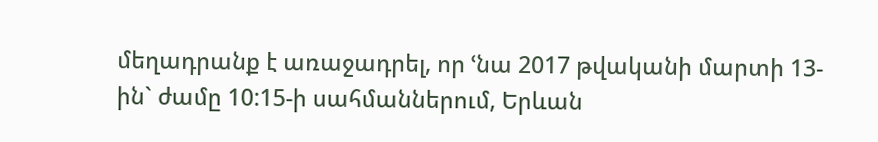մեղադրանք է առաջադրել, որ ՙնա 2017 թվականի մարտի 13-ին` ժամը 10:15-ի սահմաններում, Երևան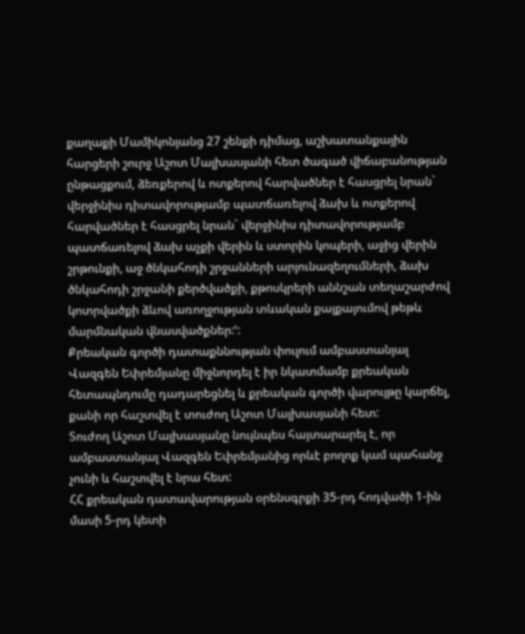քաղաքի Մամիկոնյանց 27 շենքի դիմաց, աշխատանքային հարցերի շուրջ Աշոտ Մալխասյանի հետ ծագած վիճաբանության ընթացքում, ձեռքերով և ոտքերով հարվածներ է հասցրել նրան` վերջինիս դիտավորությամբ պատճառելով ձախ և ոտքերով հարվածներ է հասցրել նրան` վերջինիս դիտավորությամբ պատճառելով ձախ աչքի վերին և ստորին կոպերի, աջից վերին շրթունքի, աջ ծնկահոդի շրջանների արյունազեղումների, ձախ ծնկահոդի շրջանի քերծվածքի, քթոսկրերի աննշան տեղաշարժով կոտրվածքի ձևով առողջության տևական քայքայումով թեթև մարմնական վնասվածքներ:՚:
Քրեական գործի դատաքննության փուլում ամբաստանյալ Վազգեն Եփրեմյանը միջնորդել է իր նկատմամբ քրեական հետապնդումը դադարեցնել և քրեական գործի վարույթը կարճել, քանի որ հաշտվել է տուժող Աշոտ Մալխասյանի հետ:
Տուժող Աշոտ Մալխասյանը նույնպես հայտարարել է, որ ամբաստանյալ Վազգեն Եփրեմյանից որևէ բողոք կամ պահանջ չունի և հաշտվել է նրա հետ:
ՀՀ քրեական դատավարության օրենսգրքի 35-րդ հոդվածի 1-ին մասի 5-րդ կետի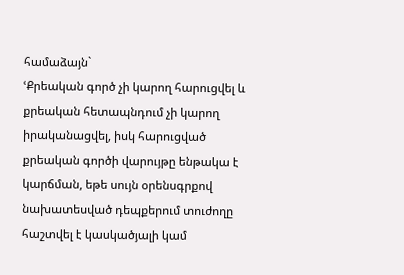համաձայն`
ՙՔրեական գործ չի կարող հարուցվել և քրեական հետապնդում չի կարող իրականացվել, իսկ հարուցված քրեական գործի վարույթը ենթակա է կարճման, եթե սույն օրենսգրքով նախատեսված դեպքերում տուժողը հաշտվել է կասկածյալի կամ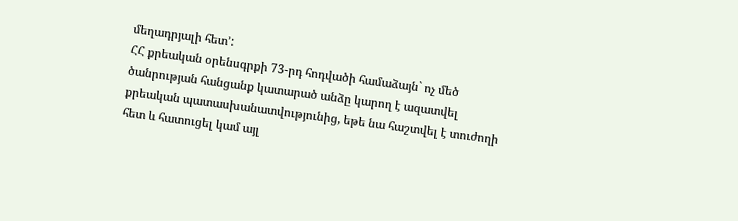մեղադրյալի հետ՚:
ՀՀ քրեական օրենսգրքի 73-րդ հոդվածի համաձայն` ոչ մեծ ծանրության հանցանք կատարած անձը կարող է ազատվել քրեական պատասխանատվությունից, եթե նա հաշտվել է տուժողի հետ և հատուցել կամ այլ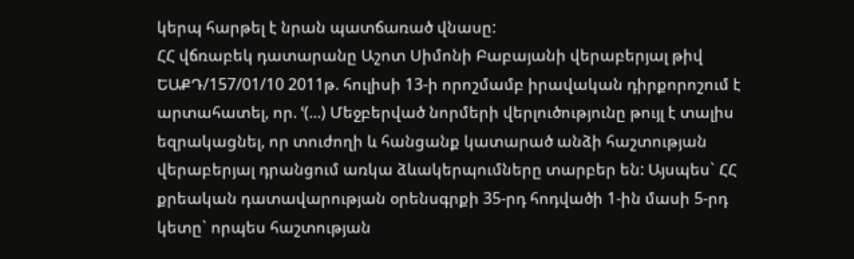կերպ հարթել է նրան պատճառած վնասը:
ՀՀ վճռաբեկ դատարանը Աշոտ Սիմոնի Բաբայանի վերաբերյալ թիվ ԵԱՔԴ/157/01/10 2011թ. հուլիսի 13-ի որոշմամբ իրավական դիրքորոշում է արտահատել, որ. ՙ(...) Մեջբերված նորմերի վերլուծությունը թույլ է տալիս եզրակացնել, որ տուժողի և հանցանք կատարած անձի հաշտության վերաբերյալ դրանցում առկա ձևակերպումները տարբեր են: Այսպես` ՀՀ քրեական դատավարության օրենսգրքի 35-րդ հոդվածի 1-ին մասի 5-րդ կետը` որպես հաշտության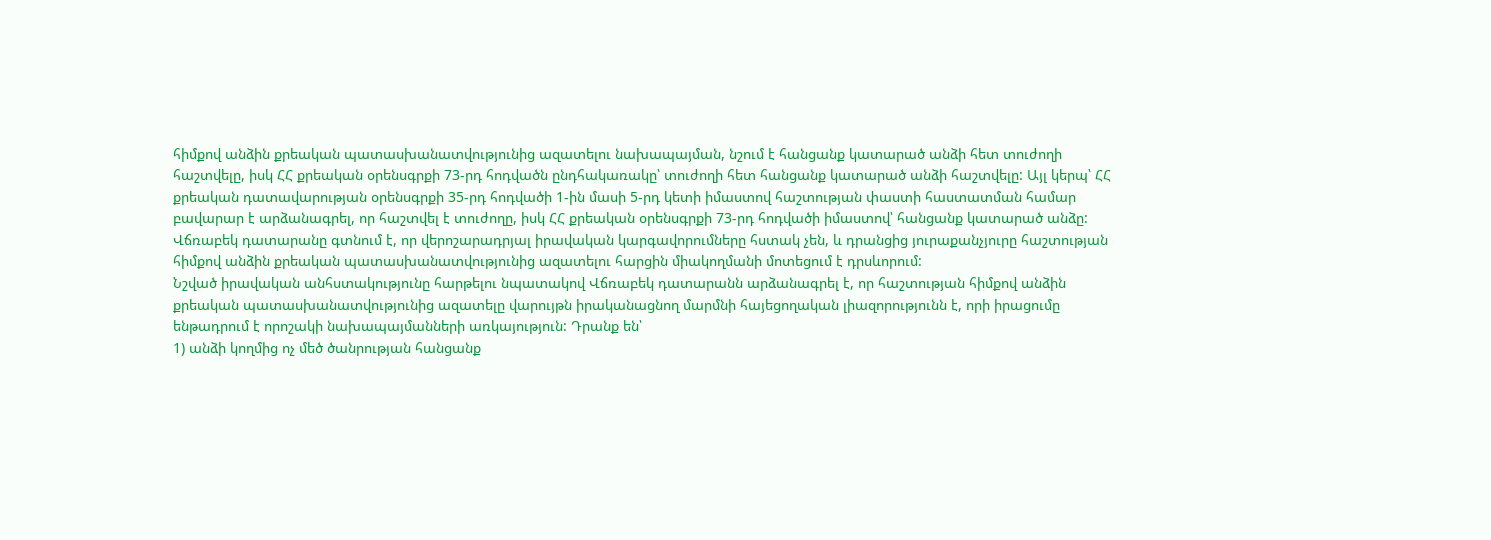հիմքով անձին քրեական պատասխանատվությունից ազատելու նախապայման, նշում է հանցանք կատարած անձի հետ տուժողի հաշտվելը, իսկ ՀՀ քրեական օրենսգրքի 73-րդ հոդվածն ընդհակառակը՝ տուժողի հետ հանցանք կատարած անձի հաշտվելը: Այլ կերպ՝ ՀՀ քրեական դատավարության օրենսգրքի 35-րդ հոդվածի 1-ին մասի 5-րդ կետի իմաստով հաշտության փաստի հաստատման համար բավարար է արձանագրել, որ հաշտվել է տուժողը, իսկ ՀՀ քրեական օրենսգրքի 73-րդ հոդվածի իմաստով՝ հանցանք կատարած անձը:
Վճռաբեկ դատարանը գտնում է, որ վերոշարադրյալ իրավական կարգավորումները հստակ չեն, և դրանցից յուրաքանչյուրը հաշտության հիմքով անձին քրեական պատասխանատվությունից ազատելու հարցին միակողմանի մոտեցում է դրսևորում:
Նշված իրավական անհստակությունը հարթելու նպատակով Վճռաբեկ դատարանն արձանագրել է, որ հաշտության հիմքով անձին քրեական պատասխանատվությունից ազատելը վարույթն իրականացնող մարմնի հայեցողական լիազորությունն է, որի իրացումը ենթադրում է որոշակի նախապայմանների առկայություն: Դրանք են՝
1) անձի կողմից ոչ մեծ ծանրության հանցանք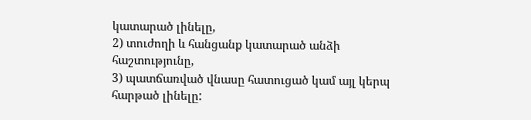կատարած լինելը,
2) տուժողի և հանցանք կատարած անձի հաշտությունը,
3) պատճառված վնասը հատուցած կամ այլ կերպ հարթած լինելը: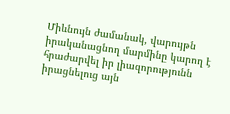Միևնույն ժամանակ, վարույթն իրականացնող մարմինը կարող է հրաժարվել իր լիազորությունն իրացնելուց այն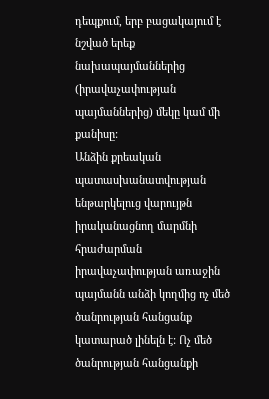դեպքում, երբ բացակայում է նշված երեք նախապայմաններից (իրավաչափության պայմաններից) մեկը կամ մի քանիսը:
Անձին քրեական պատասխանատվության ենթարկելուց վարույթն իրականացնող մարմնի հրաժարման իրավաչափության առաջին պայմանն անձի կողմից ոչ մեծ ծանրության հանցանք կատարած լինելն է: Ոչ մեծ ծանրության հանցանքի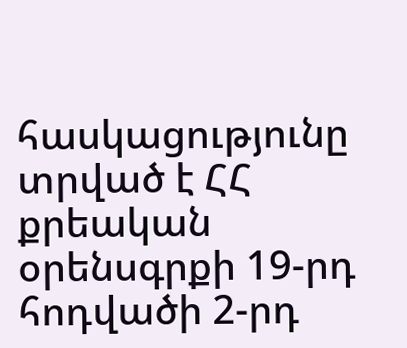հասկացությունը տրված է ՀՀ քրեական օրենսգրքի 19-րդ հոդվածի 2-րդ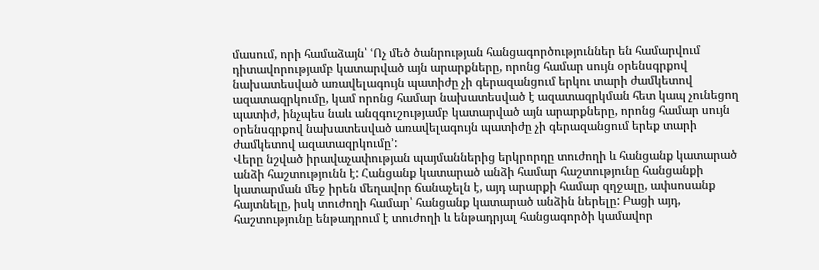մասում, որի համաձայն՝ ՙՈչ մեծ ծանրության հանցագործություններ են համարվում դիտավորությամբ կատարված այն արարքները, որոնց համար սույն օրենսգրքով նախատեսված առավելագույն պատիժը չի գերազանցում երկու տարի ժամկետով ազատազրկումը, կամ որոնց համար նախատեսված է ազատազրկման հետ կապ չունեցող պատիժ, ինչպես նաև անզգուշությամբ կատարված այն արարքները, որոնց համար սույն օրենսգրքով նախատեսված առավելագույն պատիժը չի գերազանցում երեք տարի ժամկետով ազատազրկումը՚:
Վերը նշված իրավաչափության պայմաններից երկրորդը տուժողի և հանցանք կատարած անձի հաշտությունն է: Հանցանք կատարած անձի համար հաշտությունը հանցանքի կատարման մեջ իրեն մեղավոր ճանաչելն է, այդ արարքի համար զղջալը, ափսոսանք հայտնելը, իսկ տուժողի համար՝ հանցանք կատարած անձին ներելը: Բացի այդ, հաշտությունը ենթադրում է տուժողի և ենթադրյալ հանցագործի կամավոր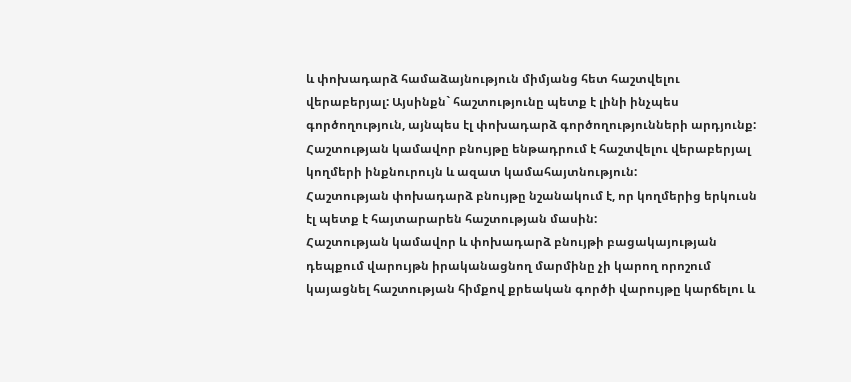և փոխադարձ համաձայնություն միմյանց հետ հաշտվելու վերաբերյալ: Այսինքն` հաշտությունը պետք է լինի ինչպես գործողություն, այնպես էլ փոխադարձ գործողությունների արդյունք:
Հաշտության կամավոր բնույթը ենթադրում է հաշտվելու վերաբերյալ կողմերի ինքնուրույն և ազատ կամահայտնություն:
Հաշտության փոխադարձ բնույթը նշանակում է, որ կողմերից երկուսն էլ պետք է հայտարարեն հաշտության մասին:
Հաշտության կամավոր և փոխադարձ բնույթի բացակայության դեպքում վարույթն իրականացնող մարմինը չի կարող որոշում կայացնել հաշտության հիմքով քրեական գործի վարույթը կարճելու և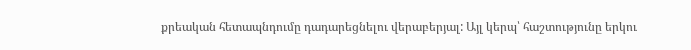քրեական հետապնդումը դադարեցնելու վերաբերյալ: Այլ կերպ՝ հաշտությունը երկու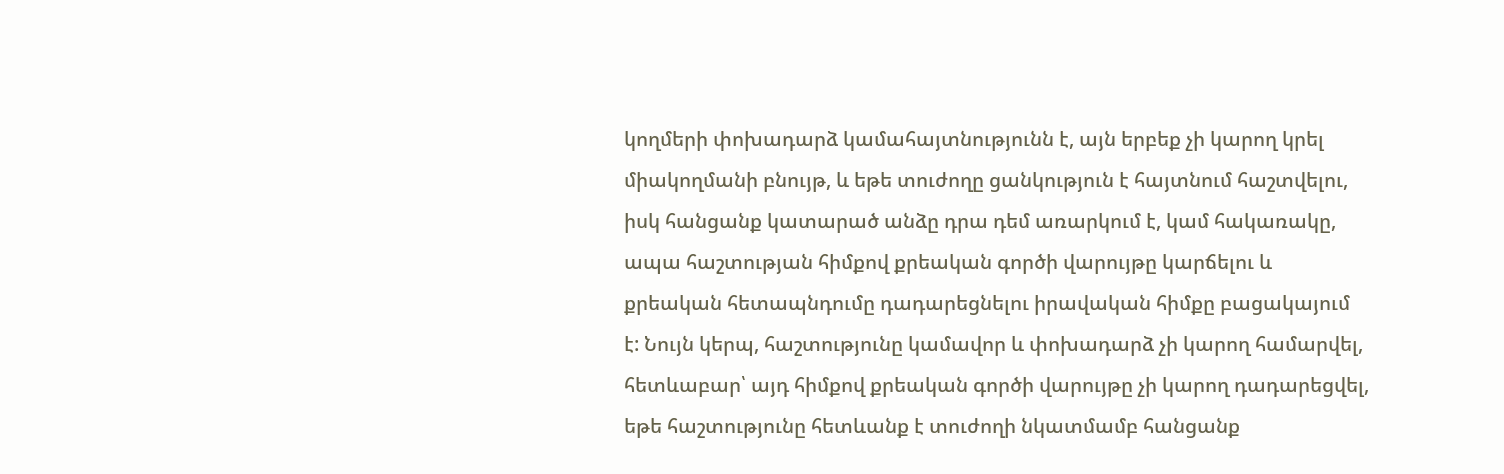կողմերի փոխադարձ կամահայտնությունն է, այն երբեք չի կարող կրել միակողմանի բնույթ, և եթե տուժողը ցանկություն է հայտնում հաշտվելու, իսկ հանցանք կատարած անձը դրա դեմ առարկում է, կամ հակառակը, ապա հաշտության հիմքով քրեական գործի վարույթը կարճելու և քրեական հետապնդումը դադարեցնելու իրավական հիմքը բացակայում է: Նույն կերպ, հաշտությունը կամավոր և փոխադարձ չի կարող համարվել, հետևաբար՝ այդ հիմքով քրեական գործի վարույթը չի կարող դադարեցվել, եթե հաշտությունը հետևանք է տուժողի նկատմամբ հանցանք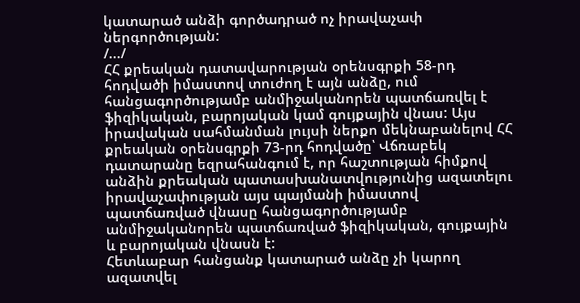կատարած անձի գործադրած ոչ իրավաչափ ներգործության:
/.../
ՀՀ քրեական դատավարության օրենսգրքի 58-րդ հոդվածի իմաստով տուժող է այն անձը, ում հանցագործությամբ անմիջականորեն պատճառվել է ֆիզիկական, բարոյական կամ գույքային վնաս: Այս իրավական սահմանման լույսի ներքո մեկնաբանելով ՀՀ քրեական օրենսգրքի 73-րդ հոդվածը՝ Վճռաբեկ դատարանը եզրահանգում է, որ հաշտության հիմքով անձին քրեական պատասխանատվությունից ազատելու իրավաչափության այս պայմանի իմաստով պատճառված վնասը հանցագործությամբ անմիջականորեն պատճառված ֆիզիկական, գույքային և բարոյական վնասն է:
Հետևաբար հանցանք կատարած անձը չի կարող ազատվել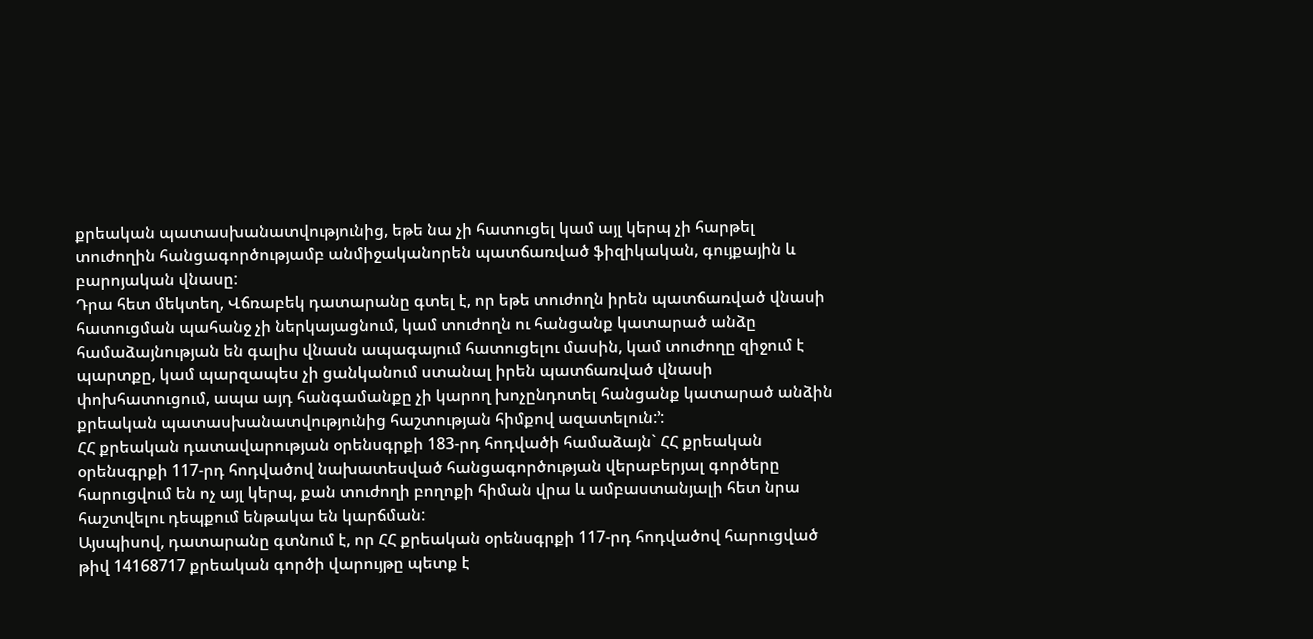քրեական պատասխանատվությունից, եթե նա չի հատուցել կամ այլ կերպ չի հարթել տուժողին հանցագործությամբ անմիջականորեն պատճառված ֆիզիկական, գույքային և բարոյական վնասը:
Դրա հետ մեկտեղ, Վճռաբեկ դատարանը գտել է, որ եթե տուժողն իրեն պատճառված վնասի հատուցման պահանջ չի ներկայացնում, կամ տուժողն ու հանցանք կատարած անձը համաձայնության են գալիս վնասն ապագայում հատուցելու մասին, կամ տուժողը զիջում է պարտքը, կամ պարզապես չի ցանկանում ստանալ իրեն պատճառված վնասի փոխհատուցում, ապա այդ հանգամանքը չի կարող խոչընդոտել հանցանք կատարած անձին քրեական պատասխանատվությունից հաշտության հիմքով ազատելուն:՚:
ՀՀ քրեական դատավարության օրենսգրքի 183-րդ հոդվածի համաձայն` ՀՀ քրեական օրենսգրքի 117-րդ հոդվածով նախատեսված հանցագործության վերաբերյալ գործերը հարուցվում են ոչ այլ կերպ, քան տուժողի բողոքի հիման վրա և ամբաստանյալի հետ նրա հաշտվելու դեպքում ենթակա են կարճման:
Այսպիսով, դատարանը գտնում է, որ ՀՀ քրեական օրենսգրքի 117-րդ հոդվածով հարուցված թիվ 14168717 քրեական գործի վարույթը պետք է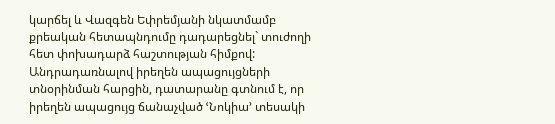կարճել և Վազգեն Եփրեմյանի նկատմամբ քրեական հետապնդումը դադարեցնել` տուժողի հետ փոխադարձ հաշտության հիմքով:
Անդրադառնալով իրեղեն ապացույցների տնօրինման հարցին, դատարանը գտնում է, որ իրեղեն ապացույց ճանաչված ՙՆոկիա՚ տեսակի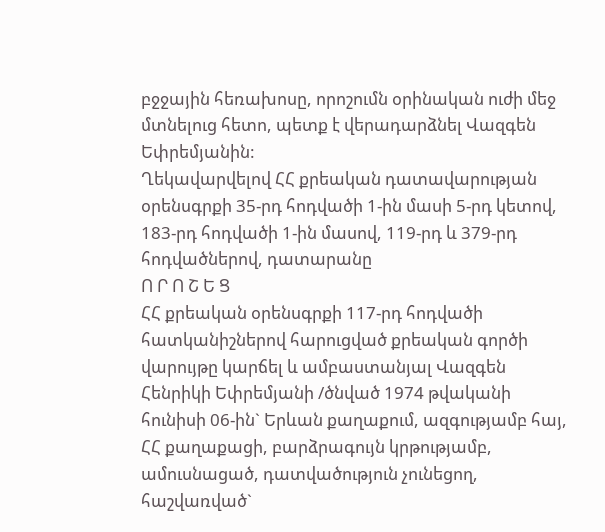բջջային հեռախոսը, որոշումն օրինական ուժի մեջ մտնելուց հետո, պետք է վերադարձնել Վազգեն Եփրեմյանին:
Ղեկավարվելով ՀՀ քրեական դատավարության օրենսգրքի 35-րդ հոդվածի 1-ին մասի 5-րդ կետով, 183-րդ հոդվածի 1-ին մասով, 119-րդ և 379-րդ հոդվածներով, դատարանը
Ո Ր Ո Շ Ե Ց
ՀՀ քրեական օրենսգրքի 117-րդ հոդվածի հատկանիշներով հարուցված քրեական գործի վարույթը կարճել և ամբաստանյալ Վազգեն Հենրիկի Եփրեմյանի /ծնված 1974 թվականի հունիսի 06-ին` Երևան քաղաքում, ազգությամբ հայ, ՀՀ քաղաքացի, բարձրագույն կրթությամբ, ամուսնացած, դատվածություն չունեցող, հաշվառված`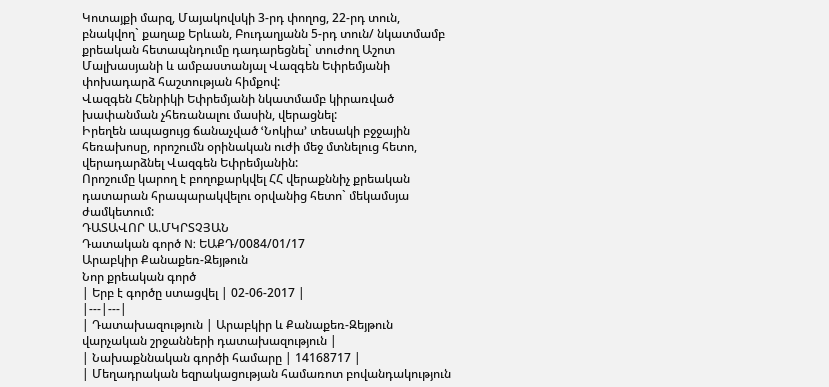Կոտայքի մարզ, Մայակովսկի 3-րդ փողոց, 22-րդ տուն, բնակվող` քաղաք Երևան, Բուդաղյանն 5-րդ տուն/ նկատմամբ քրեական հետապնդումը դադարեցնել` տուժող Աշոտ Մալխասյանի և ամբաստանյալ Վազգեն Եփրեմյանի փոխադարձ հաշտության հիմքով:
Վազգեն Հենրիկի Եփրեմյանի նկատմամբ կիրառված խափանման չհեռանալու մասին, վերացնել:
Իրեղեն ապացույց ճանաչված ՙՆոկիա՚ տեսակի բջջային հեռախոսը, որոշումն օրինական ուժի մեջ մտնելուց հետո, վերադարձնել Վազգեն Եփրեմյանին:
Որոշումը կարող է բողոքարկվել ՀՀ վերաքննիչ քրեական դատարան հրապարակվելու օրվանից հետո` մեկամսյա ժամկետում:
ԴԱՏԱՎՈՐ Ա.ՄԿՐՏՉՅԱՆ
Դատական գործ N: ԵԱՔԴ/0084/01/17
Արաբկիր Քանաքեռ-Զեյթուն
Նոր քրեական գործ
| Երբ է գործը ստացվել | 02-06-2017 |
|---|---|
| Դատախազություն | Արաբկիր և Քանաքեռ-Զեյթուն վարչական շրջանների դատախազություն |
| Նախաքննական գործի համարը | 14168717 |
| Մեղադրական եզրակացության համառոտ բովանդակություն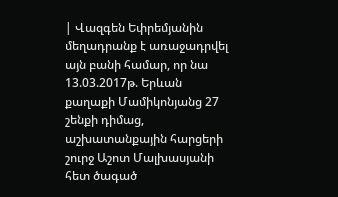| Վազգեն Եփրեմյանին մեղադրանք է առաջադրվել այն բանի համար, որ նա 13.03.2017թ. Երևան քաղաքի Մամիկոնյանց 27 շենքի դիմաց, աշխատանքային հարցերի շուրջ Աշոտ Մալխասյանի հետ ծագած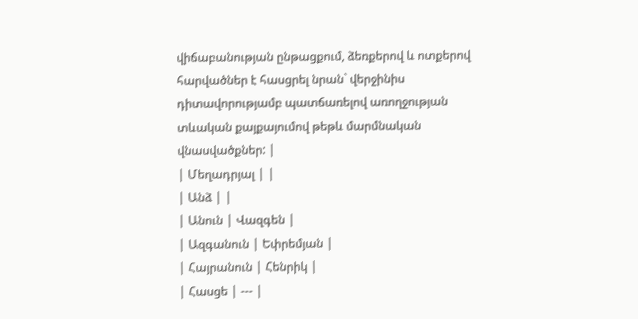վիճաբանության ընթացքում, ձեռքերով և ոտքերով հարվածներ է հասցրել նրան` վերջինիս դիտավորությամբ պատճառելով առողջության տևական քայքայումով թեթև մարմնական վնասվածքներ: |
| Մեղադրյալ | |
| Անձ | |
| Անուն | Վազգեն |
| Ազգանուն | Եփրեմյան |
| Հայրանուն | Հենրիկ |
| Հասցե | --- |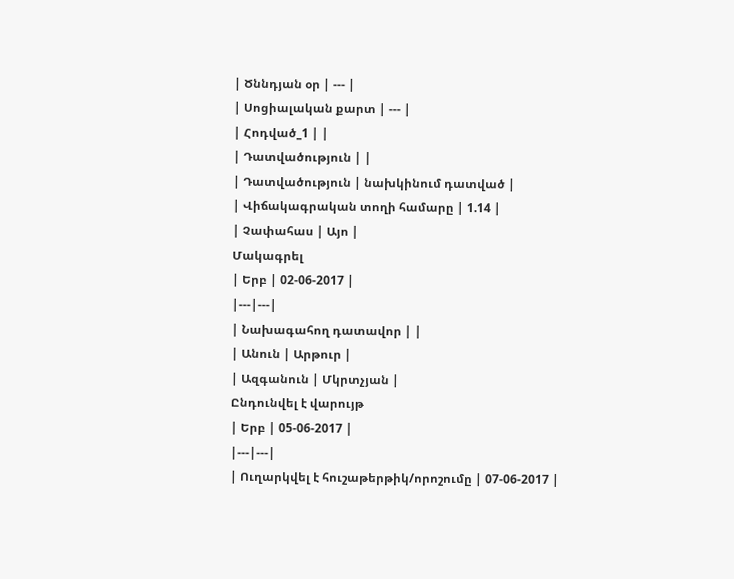| Ծննդյան օր | --- |
| Սոցիալական քարտ | --- |
| Հոդված_1 | |
| Դատվածություն | |
| Դատվածություն | նախկինում դատված |
| Վիճակագրական տողի համարը | 1.14 |
| Չափահաս | Այո |
Մակագրել
| Երբ | 02-06-2017 |
|---|---|
| Նախագահող դատավոր | |
| Անուն | Արթուր |
| Ազգանուն | Մկրտչյան |
Ընդունվել է վարույթ
| Երբ | 05-06-2017 |
|---|---|
| Ուղարկվել է հուշաթերթիկ/որոշումը | 07-06-2017 |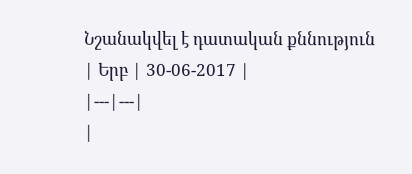Նշանակվել է դատական քննություն
| Երբ | 30-06-2017 |
|---|---|
|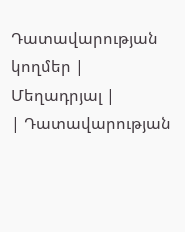Դատավարության կողմեր | Մեղադրյալ |
| Դատավարության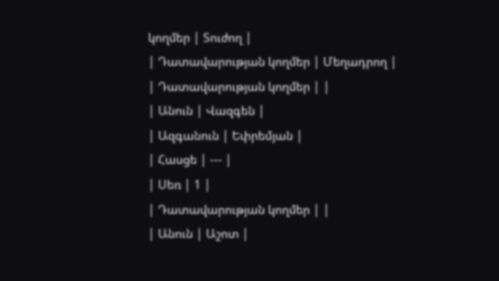կողմեր | Տուժող |
| Դատավարության կողմեր | Մեղադրող |
| Դատավարության կողմեր | |
| Անուն | Վազգեն |
| Ազգանուն | Եփրեմյան |
| Հասցե | --- |
| Սեռ | 1 |
| Դատավարության կողմեր | |
| Անուն | Աշոտ |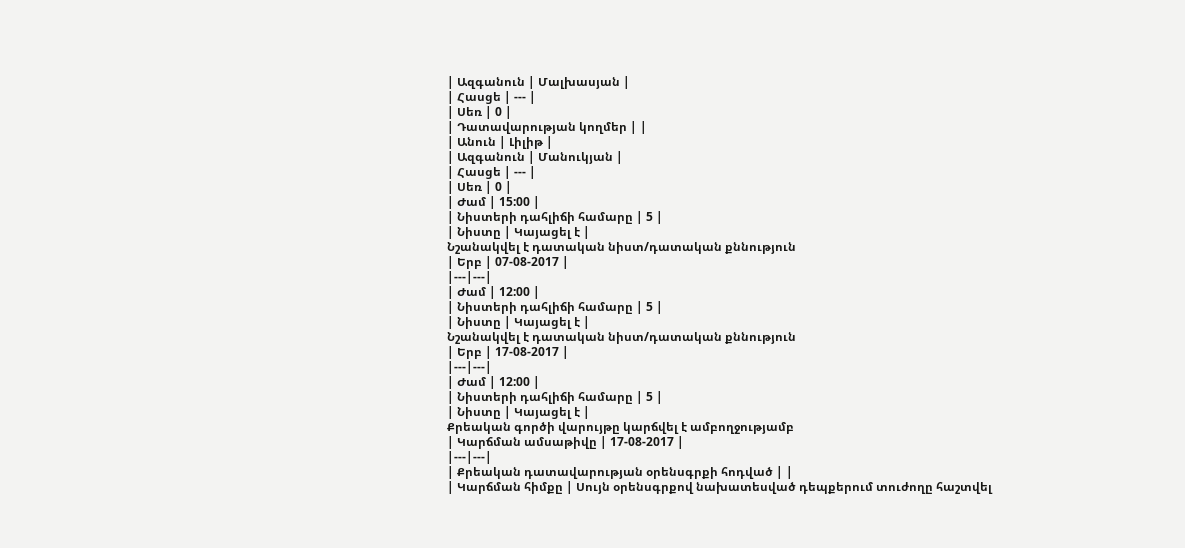| Ազգանուն | Մալխասյան |
| Հասցե | --- |
| Սեռ | 0 |
| Դատավարության կողմեր | |
| Անուն | Լիլիթ |
| Ազգանուն | Մանուկյան |
| Հասցե | --- |
| Սեռ | 0 |
| Ժամ | 15:00 |
| Նիստերի դահլիճի համարը | 5 |
| Նիստը | Կայացել է |
Նշանակվել է դատական նիստ/դատական քննություն
| Երբ | 07-08-2017 |
|---|---|
| Ժամ | 12:00 |
| Նիստերի դահլիճի համարը | 5 |
| Նիստը | Կայացել է |
Նշանակվել է դատական նիստ/դատական քննություն
| Երբ | 17-08-2017 |
|---|---|
| Ժամ | 12:00 |
| Նիստերի դահլիճի համարը | 5 |
| Նիստը | Կայացել է |
Քրեական գործի վարույթը կարճվել է ամբողջությամբ
| Կարճման ամսաթիվը | 17-08-2017 |
|---|---|
| Քրեական դատավարության օրենսգրքի հոդված | |
| Կարճման հիմքը | Սույն օրենսգրքով նախատեսված դեպքերում տուժողը հաշտվել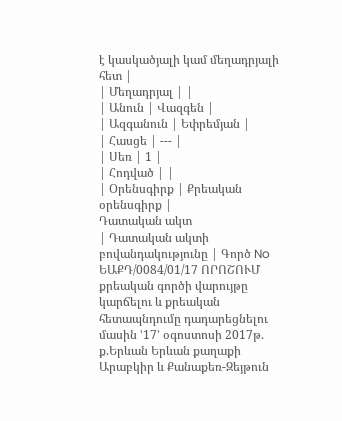է կասկածյալի կամ մեղադրյալի հետ |
| Մեղադրյալ | |
| Անուն | Վազգեն |
| Ազգանուն | Եփրեմյան |
| Հասցե | --- |
| Սեռ | 1 |
| Հոդված | |
| Օրենսգիրք | Քրեական օրենսգիրք |
Դատական ակտ
| Դատական ակտի բովանդակությունը | Գործ No ԵԱՔԴ/0084/01/17 ՈՐՈՇՈՒՄ քրեական գործի վարույթը կարճելու և քրեական հետապնդումը դադարեցնելու մասին ՙ17՚ օգոստոսի 2017թ. ք.Երևան Երևան քաղաքի Արաբկիր և Քանաքեռ-Զեյթուն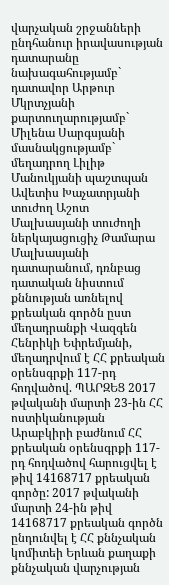վարչական շրջանների ընդհանուր իրավասության դատարանը նախագահությամբ` դատավոր Արթուր Մկրտչյանի քարտուղարությամբ` Միլենա Սարգսյանի մասնակցությամբ` մեղադրող Լիլիթ Մանուկյանի պաշտպան Ավետիս Խաչատրյանի տուժող Աշոտ Մալխասյանի տուժողի ներկայացուցիչ Թամարա Մալխասյանի դատարանում, դռնբաց դատական նիստում քննության առնելով քրեական գործն ըստ մեղադրանքի Վազգեն Հենրիկի Եփրեմյանի, մեղադրվում է ՀՀ քրեական օրենսգրքի 117-րդ հոդվածով. ՊԱՐԶԵՑ 2017 թվականի մարտի 23-ին ՀՀ ոստիկանության Արաբկիրի բաժնում ՀՀ քրեական օրենսգրքի 117-րդ հոդվածով հարուցվել է թիվ 14168717 քրեական գործը: 2017 թվականի մարտի 24-ին թիվ 14168717 քրեական գործն ընդունվել է ՀՀ քննչական կոմիտեի Երևան քաղաքի քննչական վարչության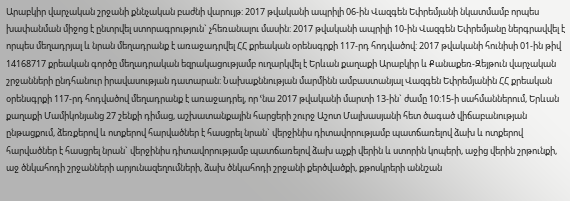Արաբկիր վարչական շրջանի քննչական բաժնի վարույթ: 2017 թվականի ապրիլի 06-ին Վազգեն Եփրեմյանի նկատմամբ որպես խափանման միջոց է ընտրվել ստորագրություն` չհեռանալու մասին: 2017 թվականի ապրիլի 10-ին Վազգեն Եփրեմյանը ներգրավվել է որպես մեղադրյալ և նրան մեղադրանք է առաջադրվել ՀՀ քրեական օրենսգրքի 117-րդ հոդվածով: 2017 թվականի հունիսի 01-ին թիվ 14168717 քրեական գործը մեղադրական եզրակացությամբ ուղարկվել է Երևան քաղաքի Արաբկիր և Քանաքեռ-Զեյթուն վարչական շրջանների ընդհանուր իրավասության դատարան: Նախաքննության մարմինն ամբաստանյալ Վազգեն Եփրեմյանին ՀՀ քրեական օրենսգրքի 117-րդ հոդվածով մեղադրանք է առաջադրել, որ ՙնա 2017 թվականի մարտի 13-ին` ժամը 10:15-ի սահմաններում, Երևան քաղաքի Մամիկոնյանց 27 շենքի դիմաց, աշխատանքային հարցերի շուրջ Աշոտ Մալխասյանի հետ ծագած վիճաբանության ընթացքում, ձեռքերով և ոտքերով հարվածներ է հասցրել նրան` վերջինիս դիտավորությամբ պատճառելով ձախ և ոտքերով հարվածներ է հասցրել նրան` վերջինիս դիտավորությամբ պատճառելով ձախ աչքի վերին և ստորին կոպերի, աջից վերին շրթունքի, աջ ծնկահոդի շրջանների արյունազեղումների, ձախ ծնկահոդի շրջանի քերծվածքի, քթոսկրերի աննշան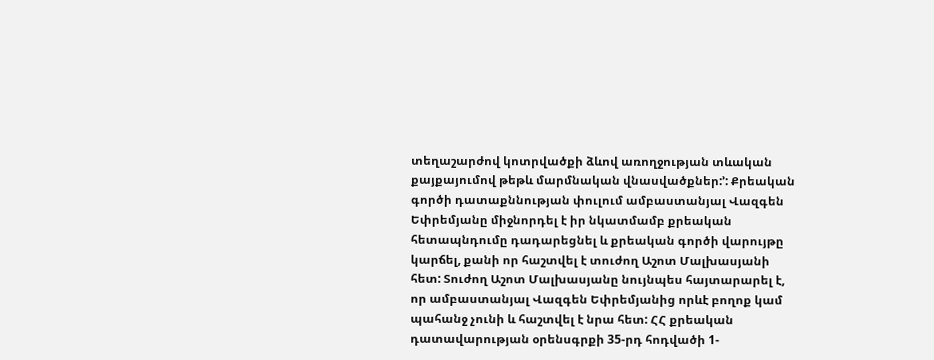տեղաշարժով կոտրվածքի ձևով առողջության տևական քայքայումով թեթև մարմնական վնասվածքներ:՚: Քրեական գործի դատաքննության փուլում ամբաստանյալ Վազգեն Եփրեմյանը միջնորդել է իր նկատմամբ քրեական հետապնդումը դադարեցնել և քրեական գործի վարույթը կարճել, քանի որ հաշտվել է տուժող Աշոտ Մալխասյանի հետ: Տուժող Աշոտ Մալխասյանը նույնպես հայտարարել է, որ ամբաստանյալ Վազգեն Եփրեմյանից որևէ բողոք կամ պահանջ չունի և հաշտվել է նրա հետ: ՀՀ քրեական դատավարության օրենսգրքի 35-րդ հոդվածի 1-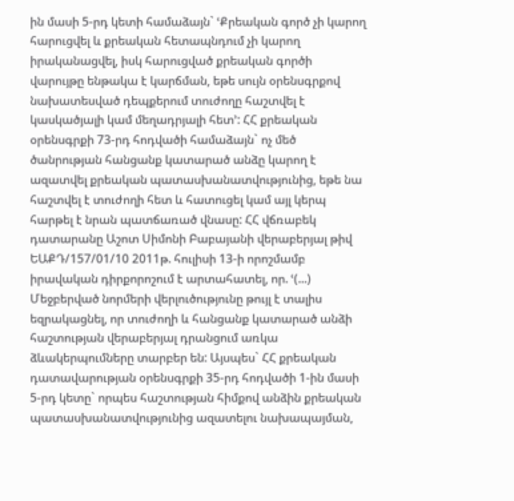ին մասի 5-րդ կետի համաձայն` ՙՔրեական գործ չի կարող հարուցվել և քրեական հետապնդում չի կարող իրականացվել, իսկ հարուցված քրեական գործի վարույթը ենթակա է կարճման, եթե սույն օրենսգրքով նախատեսված դեպքերում տուժողը հաշտվել է կասկածյալի կամ մեղադրյալի հետ՚: ՀՀ քրեական օրենսգրքի 73-րդ հոդվածի համաձայն` ոչ մեծ ծանրության հանցանք կատարած անձը կարող է ազատվել քրեական պատասխանատվությունից, եթե նա հաշտվել է տուժողի հետ և հատուցել կամ այլ կերպ հարթել է նրան պատճառած վնասը: ՀՀ վճռաբեկ դատարանը Աշոտ Սիմոնի Բաբայանի վերաբերյալ թիվ ԵԱՔԴ/157/01/10 2011թ. հուլիսի 13-ի որոշմամբ իրավական դիրքորոշում է արտահատել, որ. ՙ(...) Մեջբերված նորմերի վերլուծությունը թույլ է տալիս եզրակացնել, որ տուժողի և հանցանք կատարած անձի հաշտության վերաբերյալ դրանցում առկա ձևակերպումները տարբեր են: Այսպես` ՀՀ քրեական դատավարության օրենսգրքի 35-րդ հոդվածի 1-ին մասի 5-րդ կետը` որպես հաշտության հիմքով անձին քրեական պատասխանատվությունից ազատելու նախապայման,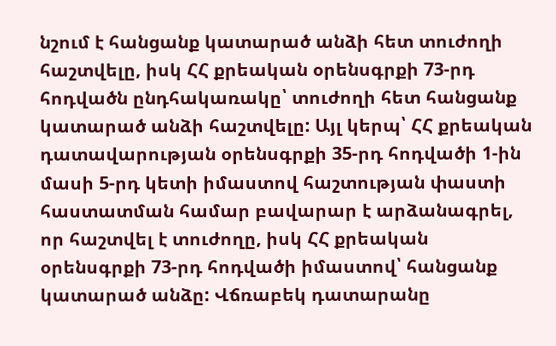նշում է հանցանք կատարած անձի հետ տուժողի հաշտվելը, իսկ ՀՀ քրեական օրենսգրքի 73-րդ հոդվածն ընդհակառակը՝ տուժողի հետ հանցանք կատարած անձի հաշտվելը: Այլ կերպ՝ ՀՀ քրեական դատավարության օրենսգրքի 35-րդ հոդվածի 1-ին մասի 5-րդ կետի իմաստով հաշտության փաստի հաստատման համար բավարար է արձանագրել, որ հաշտվել է տուժողը, իսկ ՀՀ քրեական օրենսգրքի 73-րդ հոդվածի իմաստով՝ հանցանք կատարած անձը: Վճռաբեկ դատարանը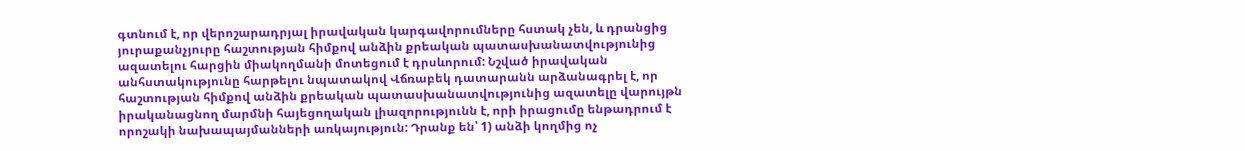գտնում է, որ վերոշարադրյալ իրավական կարգավորումները հստակ չեն, և դրանցից յուրաքանչյուրը հաշտության հիմքով անձին քրեական պատասխանատվությունից ազատելու հարցին միակողմանի մոտեցում է դրսևորում: Նշված իրավական անհստակությունը հարթելու նպատակով Վճռաբեկ դատարանն արձանագրել է, որ հաշտության հիմքով անձին քրեական պատասխանատվությունից ազատելը վարույթն իրականացնող մարմնի հայեցողական լիազորությունն է, որի իրացումը ենթադրում է որոշակի նախապայմանների առկայություն: Դրանք են՝ 1) անձի կողմից ոչ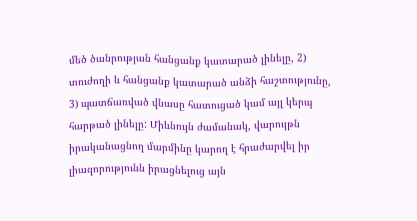մեծ ծանրության հանցանք կատարած լինելը, 2) տուժողի և հանցանք կատարած անձի հաշտությունը, 3) պատճառված վնասը հատուցած կամ այլ կերպ հարթած լինելը: Միևնույն ժամանակ, վարույթն իրականացնող մարմինը կարող է հրաժարվել իր լիազորությունն իրացնելուց այն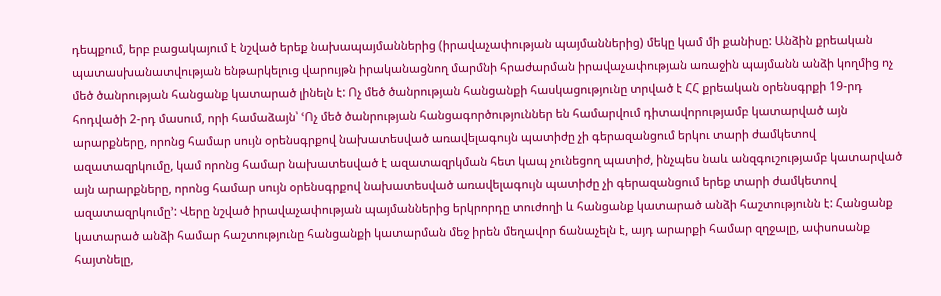դեպքում, երբ բացակայում է նշված երեք նախապայմաններից (իրավաչափության պայմաններից) մեկը կամ մի քանիսը: Անձին քրեական պատասխանատվության ենթարկելուց վարույթն իրականացնող մարմնի հրաժարման իրավաչափության առաջին պայմանն անձի կողմից ոչ մեծ ծանրության հանցանք կատարած լինելն է: Ոչ մեծ ծանրության հանցանքի հասկացությունը տրված է ՀՀ քրեական օրենսգրքի 19-րդ հոդվածի 2-րդ մասում, որի համաձայն՝ ՙՈչ մեծ ծանրության հանցագործություններ են համարվում դիտավորությամբ կատարված այն արարքները, որոնց համար սույն օրենսգրքով նախատեսված առավելագույն պատիժը չի գերազանցում երկու տարի ժամկետով ազատազրկումը, կամ որոնց համար նախատեսված է ազատազրկման հետ կապ չունեցող պատիժ, ինչպես նաև անզգուշությամբ կատարված այն արարքները, որոնց համար սույն օրենսգրքով նախատեսված առավելագույն պատիժը չի գերազանցում երեք տարի ժամկետով ազատազրկումը՚: Վերը նշված իրավաչափության պայմաններից երկրորդը տուժողի և հանցանք կատարած անձի հաշտությունն է: Հանցանք կատարած անձի համար հաշտությունը հանցանքի կատարման մեջ իրեն մեղավոր ճանաչելն է, այդ արարքի համար զղջալը, ափսոսանք հայտնելը,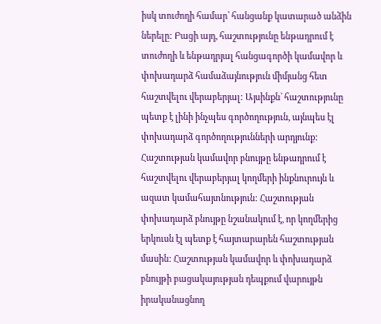իսկ տուժողի համար՝ հանցանք կատարած անձին ներելը: Բացի այդ, հաշտությունը ենթադրում է տուժողի և ենթադրյալ հանցագործի կամավոր և փոխադարձ համաձայնություն միմյանց հետ հաշտվելու վերաբերյալ: Այսինքն` հաշտությունը պետք է լինի ինչպես գործողություն, այնպես էլ փոխադարձ գործողությունների արդյունք: Հաշտության կամավոր բնույթը ենթադրում է հաշտվելու վերաբերյալ կողմերի ինքնուրույն և ազատ կամահայտնություն: Հաշտության փոխադարձ բնույթը նշանակում է, որ կողմերից երկուսն էլ պետք է հայտարարեն հաշտության մասին: Հաշտության կամավոր և փոխադարձ բնույթի բացակայության դեպքում վարույթն իրականացնող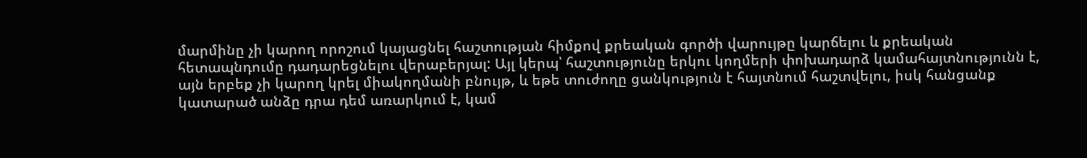մարմինը չի կարող որոշում կայացնել հաշտության հիմքով քրեական գործի վարույթը կարճելու և քրեական հետապնդումը դադարեցնելու վերաբերյալ: Այլ կերպ՝ հաշտությունը երկու կողմերի փոխադարձ կամահայտնությունն է, այն երբեք չի կարող կրել միակողմանի բնույթ, և եթե տուժողը ցանկություն է հայտնում հաշտվելու, իսկ հանցանք կատարած անձը դրա դեմ առարկում է, կամ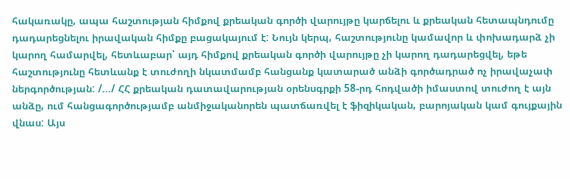հակառակը, ապա հաշտության հիմքով քրեական գործի վարույթը կարճելու և քրեական հետապնդումը դադարեցնելու իրավական հիմքը բացակայում է: Նույն կերպ, հաշտությունը կամավոր և փոխադարձ չի կարող համարվել, հետևաբար՝ այդ հիմքով քրեական գործի վարույթը չի կարող դադարեցվել, եթե հաշտությունը հետևանք է տուժողի նկատմամբ հանցանք կատարած անձի գործադրած ոչ իրավաչափ ներգործության: /.../ ՀՀ քրեական դատավարության օրենսգրքի 58-րդ հոդվածի իմաստով տուժող է այն անձը, ում հանցագործությամբ անմիջականորեն պատճառվել է ֆիզիկական, բարոյական կամ գույքային վնաս: Այս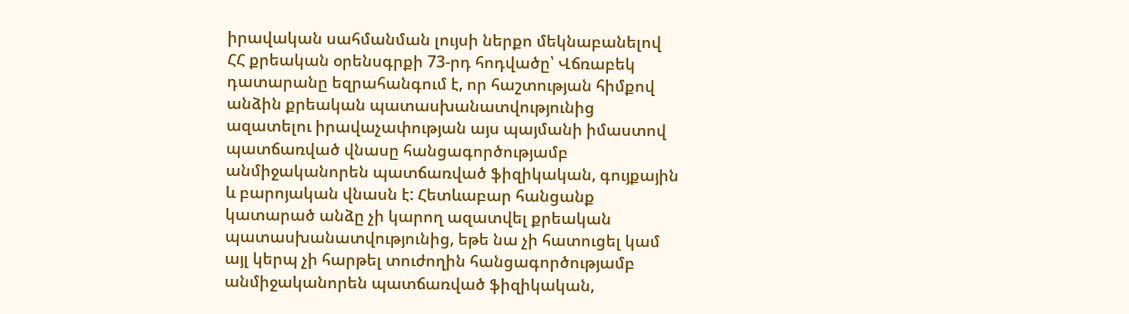իրավական սահմանման լույսի ներքո մեկնաբանելով ՀՀ քրեական օրենսգրքի 73-րդ հոդվածը՝ Վճռաբեկ դատարանը եզրահանգում է, որ հաշտության հիմքով անձին քրեական պատասխանատվությունից ազատելու իրավաչափության այս պայմանի իմաստով պատճառված վնասը հանցագործությամբ անմիջականորեն պատճառված ֆիզիկական, գույքային և բարոյական վնասն է: Հետևաբար հանցանք կատարած անձը չի կարող ազատվել քրեական պատասխանատվությունից, եթե նա չի հատուցել կամ այլ կերպ չի հարթել տուժողին հանցագործությամբ անմիջականորեն պատճառված ֆիզիկական,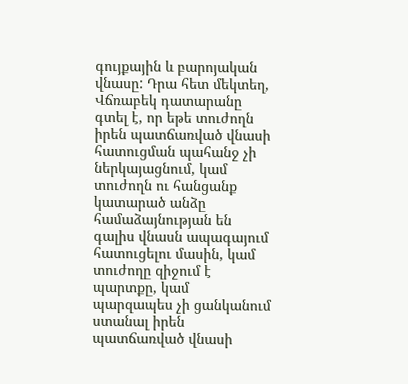գույքային և բարոյական վնասը: Դրա հետ մեկտեղ, Վճռաբեկ դատարանը գտել է, որ եթե տուժողն իրեն պատճառված վնասի հատուցման պահանջ չի ներկայացնում, կամ տուժողն ու հանցանք կատարած անձը համաձայնության են գալիս վնասն ապագայում հատուցելու մասին, կամ տուժողը զիջում է պարտքը, կամ պարզապես չի ցանկանում ստանալ իրեն պատճառված վնասի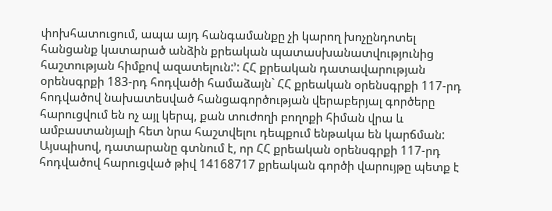փոխհատուցում, ապա այդ հանգամանքը չի կարող խոչընդոտել հանցանք կատարած անձին քրեական պատասխանատվությունից հաշտության հիմքով ազատելուն:՚: ՀՀ քրեական դատավարության օրենսգրքի 183-րդ հոդվածի համաձայն` ՀՀ քրեական օրենսգրքի 117-րդ հոդվածով նախատեսված հանցագործության վերաբերյալ գործերը հարուցվում են ոչ այլ կերպ, քան տուժողի բողոքի հիման վրա և ամբաստանյալի հետ նրա հաշտվելու դեպքում ենթակա են կարճման: Այսպիսով, դատարանը գտնում է, որ ՀՀ քրեական օրենսգրքի 117-րդ հոդվածով հարուցված թիվ 14168717 քրեական գործի վարույթը պետք է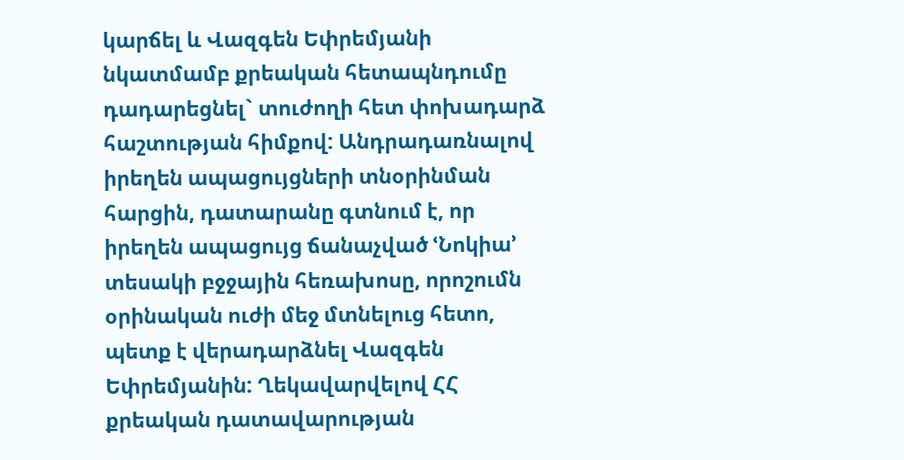կարճել և Վազգեն Եփրեմյանի նկատմամբ քրեական հետապնդումը դադարեցնել` տուժողի հետ փոխադարձ հաշտության հիմքով: Անդրադառնալով իրեղեն ապացույցների տնօրինման հարցին, դատարանը գտնում է, որ իրեղեն ապացույց ճանաչված ՙՆոկիա՚ տեսակի բջջային հեռախոսը, որոշումն օրինական ուժի մեջ մտնելուց հետո, պետք է վերադարձնել Վազգեն Եփրեմյանին: Ղեկավարվելով ՀՀ քրեական դատավարության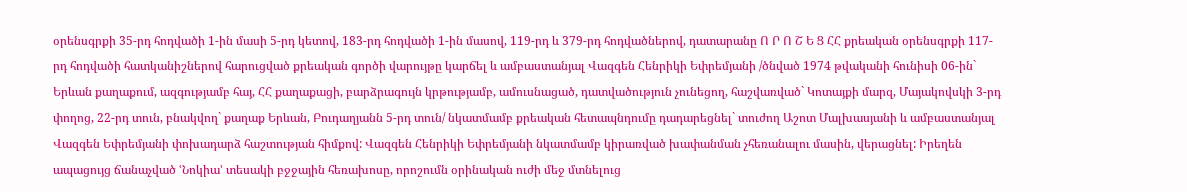օրենսգրքի 35-րդ հոդվածի 1-ին մասի 5-րդ կետով, 183-րդ հոդվածի 1-ին մասով, 119-րդ և 379-րդ հոդվածներով, դատարանը Ո Ր Ո Շ Ե Ց ՀՀ քրեական օրենսգրքի 117-րդ հոդվածի հատկանիշներով հարուցված քրեական գործի վարույթը կարճել և ամբաստանյալ Վազգեն Հենրիկի Եփրեմյանի /ծնված 1974 թվականի հունիսի 06-ին` Երևան քաղաքում, ազգությամբ հայ, ՀՀ քաղաքացի, բարձրագույն կրթությամբ, ամուսնացած, դատվածություն չունեցող, հաշվառված` Կոտայքի մարզ, Մայակովսկի 3-րդ փողոց, 22-րդ տուն, բնակվող` քաղաք Երևան, Բուդաղյանն 5-րդ տուն/ նկատմամբ քրեական հետապնդումը դադարեցնել` տուժող Աշոտ Մալխասյանի և ամբաստանյալ Վազգեն Եփրեմյանի փոխադարձ հաշտության հիմքով: Վազգեն Հենրիկի Եփրեմյանի նկատմամբ կիրառված խափանման չհեռանալու մասին, վերացնել: Իրեղեն ապացույց ճանաչված ՙՆոկիա՚ տեսակի բջջային հեռախոսը, որոշումն օրինական ուժի մեջ մտնելուց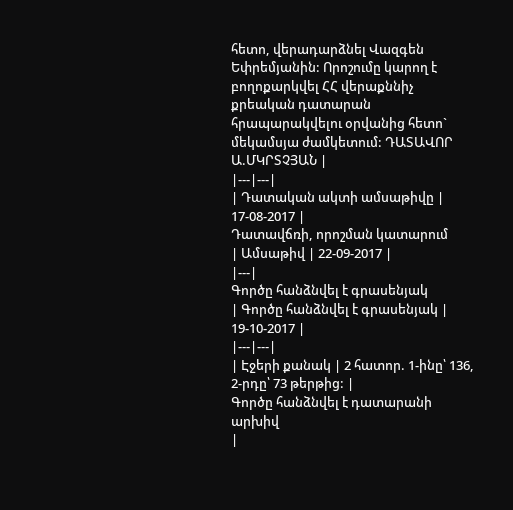հետո, վերադարձնել Վազգեն Եփրեմյանին: Որոշումը կարող է բողոքարկվել ՀՀ վերաքննիչ քրեական դատարան հրապարակվելու օրվանից հետո` մեկամսյա ժամկետում: ԴԱՏԱՎՈՐ Ա.ՄԿՐՏՉՅԱՆ |
|---|---|
| Դատական ակտի ամսաթիվը | 17-08-2017 |
Դատավճռի, որոշման կատարում
| Ամսաթիվ | 22-09-2017 |
|---|
Գործը հանձնվել է գրասենյակ
| Գործը հանձնվել է գրասենյակ | 19-10-2017 |
|---|---|
| Էջերի քանակ | 2 հատոր. 1-ինը՝ 136, 2-րդը՝ 73 թերթից: |
Գործը հանձնվել է դատարանի արխիվ
|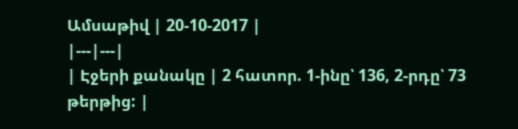Ամսաթիվ | 20-10-2017 |
|---|---|
| Էջերի քանակը | 2 հատոր. 1-ինը՝ 136, 2-րդը՝ 73 թերթից: |